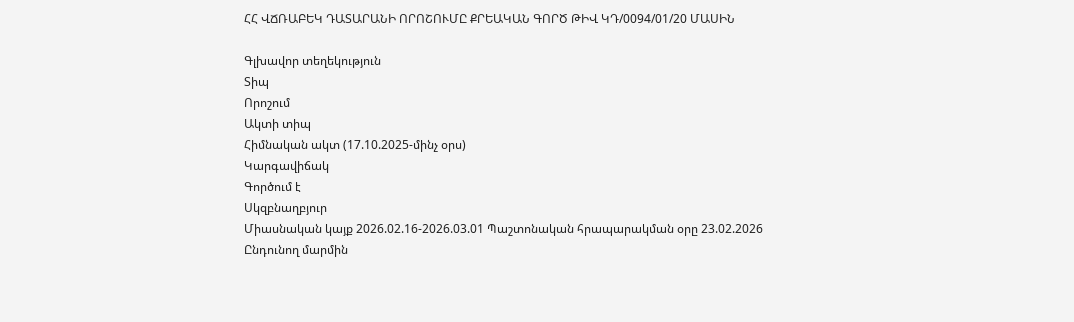ՀՀ ՎՃՌԱԲԵԿ ԴԱՏԱՐԱՆԻ ՈՐՈՇՈՒՄԸ ՔՐԵԱԿԱՆ ԳՈՐԾ ԹԻՎ ԿԴ/0094/01/20 ՄԱՍԻՆ

Գլխավոր տեղեկություն
Տիպ
Որոշում
Ակտի տիպ
Հիմնական ակտ (17.10.2025-մինչ օրս)
Կարգավիճակ
Գործում է
Սկզբնաղբյուր
Միասնական կայք 2026.02.16-2026.03.01 Պաշտոնական հրապարակման օրը 23.02.2026
Ընդունող մարմին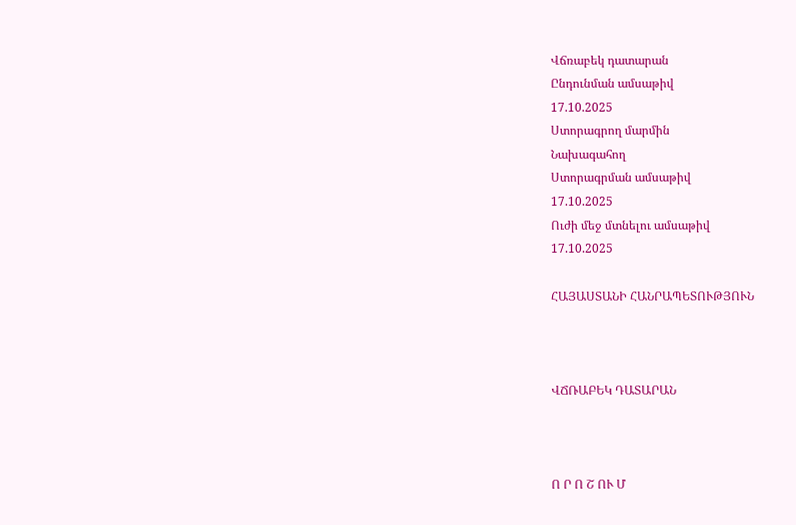Վճռաբեկ դատարան
Ընդունման ամսաթիվ
17.10.2025
Ստորագրող մարմին
Նախագահող
Ստորագրման ամսաթիվ
17.10.2025
Ուժի մեջ մտնելու ամսաթիվ
17.10.2025

ՀԱՅԱՍՏԱՆԻ ՀԱՆՐԱՊԵՏՈՒԹՅՈՒՆ



ՎՃՌԱԲԵԿ ԴԱՏԱՐԱՆ



Ո Ր Ո Շ ՈՒ Մ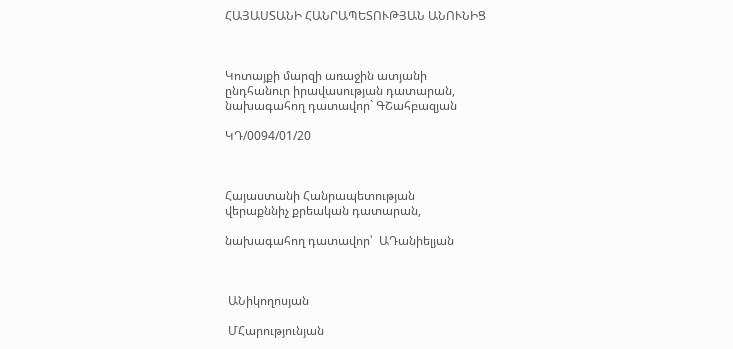ՀԱՅԱՍՏԱՆԻ ՀԱՆՐԱՊԵՏՈՒԹՅԱՆ ԱՆՈՒՆԻՑ



Կոտայքի մարզի առաջին ատյանի
ընդհանուր իրավասության դատարան,
նախագահող դատավոր` ԳՇահբազյան

ԿԴ/0094/01/20



Հայաստանի Հանրապետության
վերաքննիչ քրեական դատարան,

նախագահող դատավոր՝  ԱԴանիելյան



 ԱՆիկողոսյան

 ՄՀարությունյան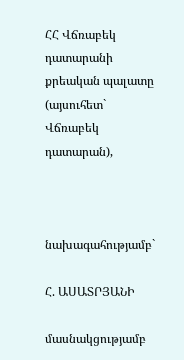ՀՀ Վճռաբեկ դատարանի քրեական պալատը (այսուհետ` Վճռաբեկ դատարան),



նախագահությամբ`

Հ. ԱՍԱՏՐՅԱՆԻ

մասնակցությամբ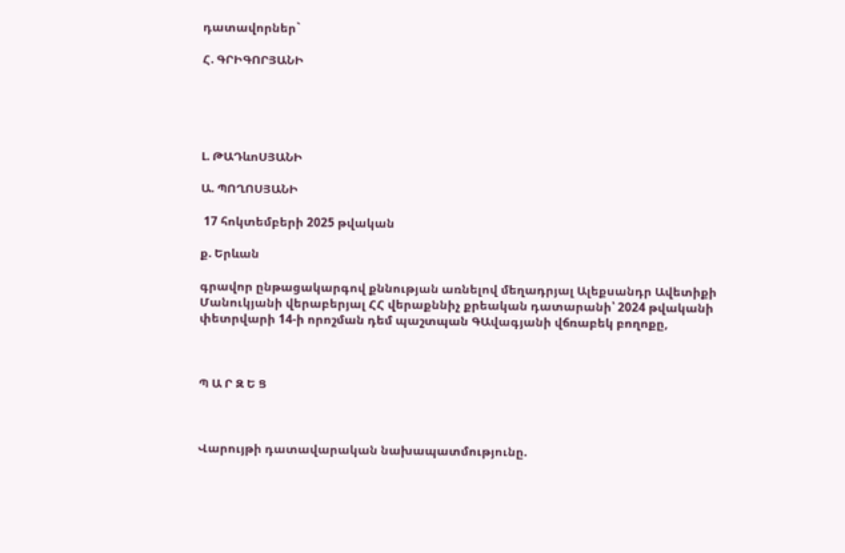դատավորներ`

Հ. ԳՐԻԳՈՐՅԱՆԻ





Լ. ԹԱԴևոՍՅԱՆԻ

Ա. ՊՈՂՈՍՅԱՆԻ

 17 հոկտեմբերի 2025 թվական

ք. Երևան

գրավոր ընթացակարգով քննության առնելով մեղադրյալ Ալեքսանդր Ավետիքի Մանուկյանի վերաբերյալ ՀՀ վերաքննիչ քրեական դատարանի՝ 2024 թվականի փետրվարի 14-ի որոշման դեմ պաշտպան ԳԱվագյանի վճռաբեկ բողոքը,



Պ Ա Ր Զ Ե Ց



Վարույթի դատավարական նախապատմությունը.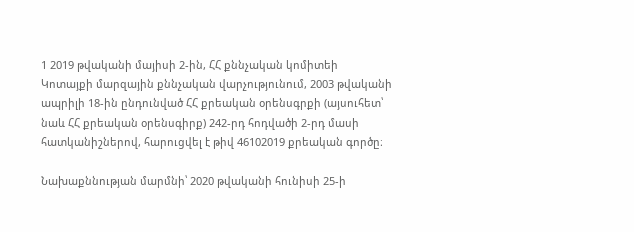1 2019 թվականի մայիսի 2-ին, ՀՀ քննչական կոմիտեի Կոտայքի մարզային քննչական վարչությունում, 2003 թվականի ապրիլի 18-ին ընդունված ՀՀ քրեական օրենսգրքի (այսուհետ՝ նաև ՀՀ քրեական օրենսգիրք) 242-րդ հոդվածի 2-րդ մասի հատկանիշներով, հարուցվել է թիվ 46102019 քրեական գործը։

Նախաքննության մարմնի՝ 2020 թվականի հունիսի 25-ի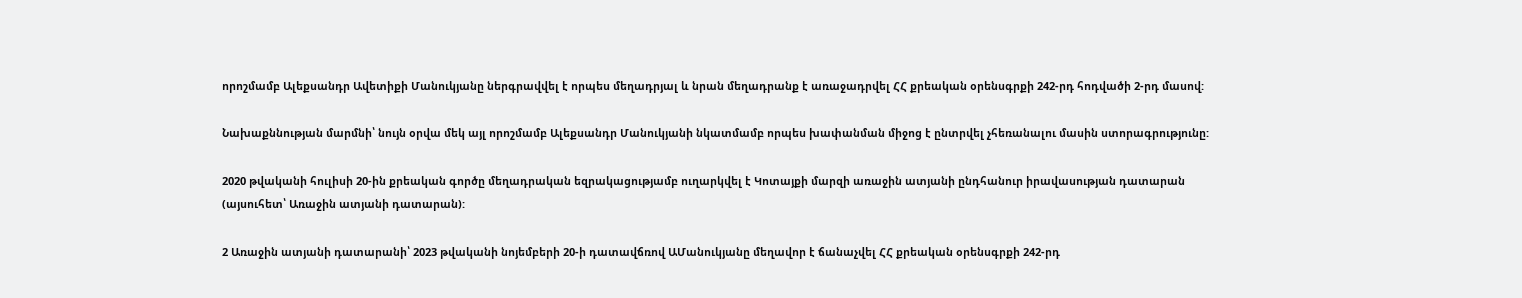որոշմամբ Ալեքսանդր Ավետիքի Մանուկյանը ներգրավվել է որպես մեղադրյալ և նրան մեղադրանք է առաջադրվել ՀՀ քրեական օրենսգրքի 242-րդ հոդվածի 2-րդ մասով:

Նախաքննության մարմնի՝ նույն օրվա մեկ այլ որոշմամբ Ալեքսանդր Մանուկյանի նկատմամբ որպես խափանման միջոց է ընտրվել չհեռանալու մասին ստորագրությունը:

2020 թվականի հուլիսի 20-ին քրեական գործը մեղադրական եզրակացությամբ ուղարկվել է Կոտայքի մարզի առաջին ատյանի ընդհանուր իրավասության դատարան (այսուհետ՝ Առաջին ատյանի դատարան):

2 Առաջին ատյանի դատարանի՝ 2023 թվականի նոյեմբերի 20-ի դատավճռով ԱՄանուկյանը մեղավոր է ճանաչվել ՀՀ քրեական օրենսգրքի 242-րդ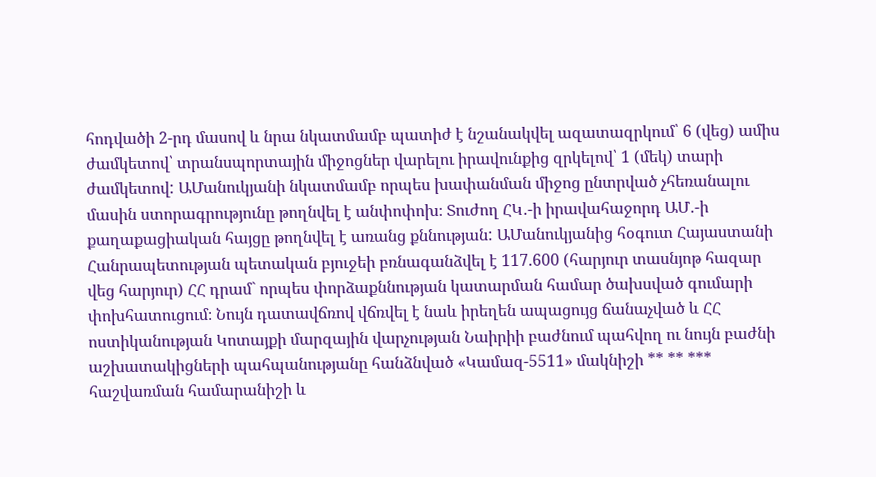հոդվածի 2-րդ մասով և նրա նկատմամբ պատիժ է նշանակվել ազատազրկում՝ 6 (վեց) ամիս ժամկետով՝ տրանսպորտային միջոցներ վարելու իրավունքից զրկելով՝ 1 (մեկ) տարի ժամկետով: ԱՄանուկյանի նկատմամբ որպես խափանման միջոց ընտրված չհեռանալու մասին ստորագրությունը թողնվել է անփոփոխ։ Տուժող ՀԿ․-ի իրավահաջորդ ԱՄ․-ի քաղաքացիական հայցը թողնվել է առանց քննության: ԱՄանուկյանից հօգուտ Հայաստանի Հանրապետության պետական բյուջեի բռնագանձվել է 117.600 (հարյուր տասնյոթ հազար վեց հարյուր) ՀՀ դրամ` որպես փորձաքննության կատարման համար ծախսված գումարի փոխհատուցում։ Նույն դատավճռով վճռվել է նաև իրեղեն ապացույց ճանաչված և ՀՀ ոստիկանության Կոտայքի մարզային վարչության Նաիրիի բաժնում պահվող ու նույն բաժնի աշխատակիցների պահպանությանը հանձնված «Կամազ-5511» մակնիշի ** ** *** հաշվառման համարանիշի և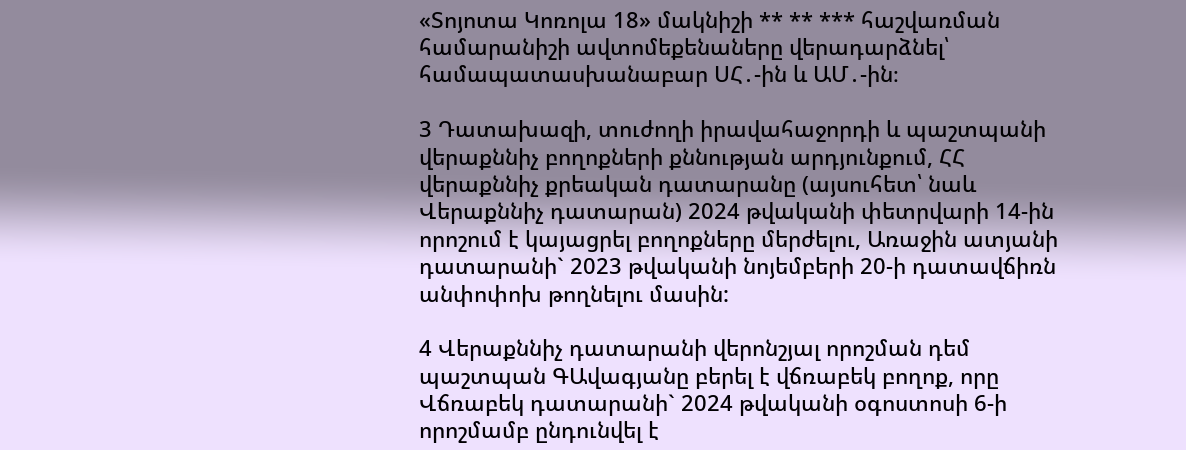«Տոյոտա Կոռոլա 18» մակնիշի ** ** *** հաշվառման համարանիշի ավտոմեքենաները վերադարձնել՝ համապատասխանաբար ՍՀ․-ին և ԱՄ․-ին։

3 Դատախազի, տուժողի իրավահաջորդի և պաշտպանի վերաքննիչ բողոքների քննության արդյունքում, ՀՀ վերաքննիչ քրեական դատարանը (այսուհետ՝ նաև Վերաքննիչ դատարան) 2024 թվականի փետրվարի 14-ին որոշում է կայացրել բողոքները մերժելու, Առաջին ատյանի դատարանի` 2023 թվականի նոյեմբերի 20-ի դատավճիռն անփոփոխ թողնելու մասին:

4 Վերաքննիչ դատարանի վերոնշյալ որոշման դեմ պաշտպան ԳԱվագյանը բերել է վճռաբեկ բողոք, որը Վճռաբեկ դատարանի` 2024 թվականի օգոստոսի 6-ի որոշմամբ ընդունվել է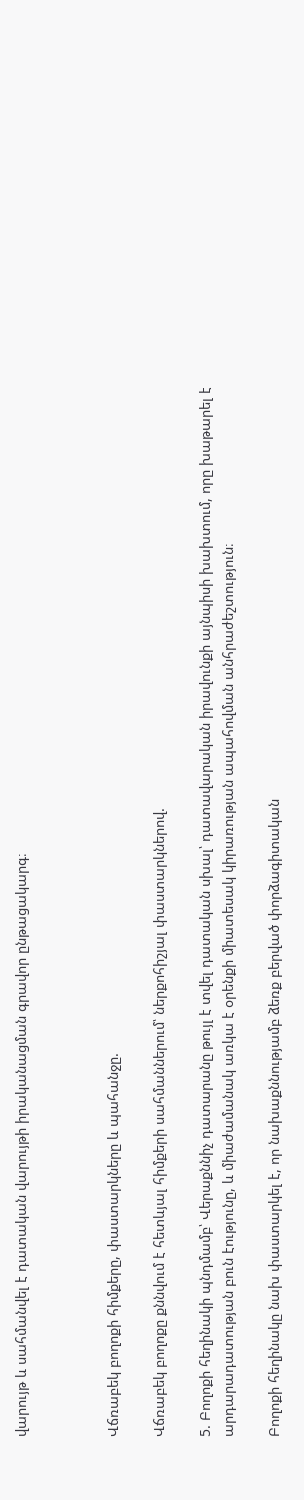վարույթ և սահմանվել է դատական վարույթի իրականացման գրավոր ընթացակարգ։



Վճռաբեկ բողոքի հիմքերը, փաստարկները և պահանջը.

Վճռաբեկ բողոքը քննվում է հետևյալ հիմքերի սահմաններում՝ ներքոհիշյալ փաստարկներով.

5. Բողոքի հեղինակի պնդմամբ՝ Վերաքննիչ դատարանը թույլ է տվել դատական սխալ՝ դատավարական իրավունքի այնպիսի խախտում, որը խաթարել է արդարադատության բուն էությունը, և միաժամանակ առկա է օրենքի միատեսակ կիրառության ապահովման անհրաժեշտություն։

Բողոքի հեղինակը նախ փաստարկել է, որ նախաքննությամբ ձեռք բերված փորձագիտական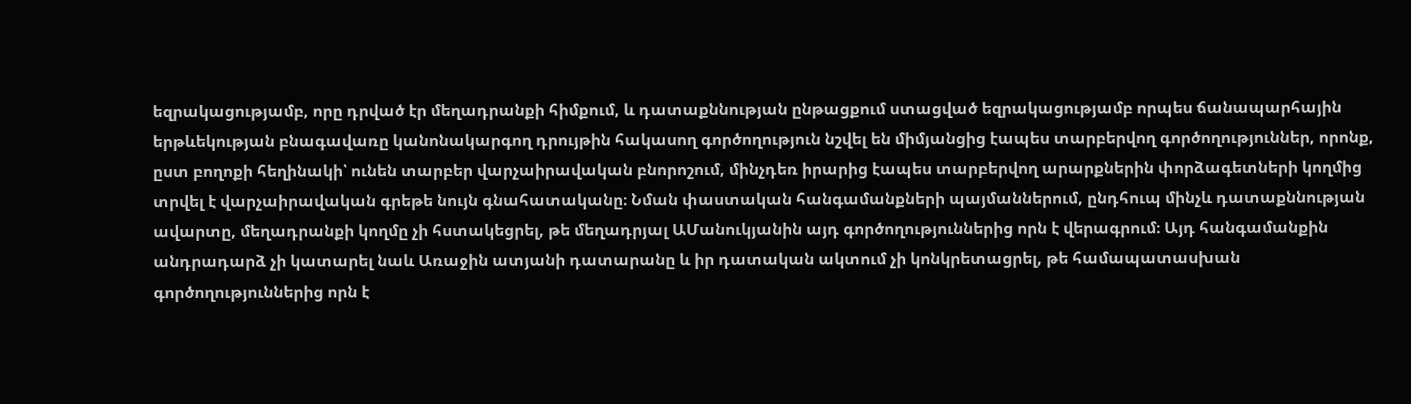եզրակացությամբ, որը դրված էր մեղադրանքի հիմքում, և դատաքննության ընթացքում ստացված եզրակացությամբ որպես ճանապարհային երթևեկության բնագավառը կանոնակարգող դրույթին հակասող գործողություն նշվել են միմյանցից էապես տարբերվող գործողություններ, որոնք, ըստ բողոքի հեղինակի՝ ունեն տարբեր վարչաիրավական բնորոշում, մինչդեռ իրարից էապես տարբերվող արարքներին փորձագետների կողմից տրվել է վարչաիրավական գրեթե նույն գնահատականը։ Նման փաստական հանգամանքների պայմաններում, ընդհուպ մինչև դատաքննության ավարտը, մեղադրանքի կողմը չի հստակեցրել, թե մեղադրյալ ԱՄանուկյանին այդ գործողություններից որն է վերագրում։ Այդ հանգամանքին անդրադարձ չի կատարել նաև Առաջին ատյանի դատարանը և իր դատական ակտում չի կոնկրետացրել, թե համապատասխան գործողություններից որն է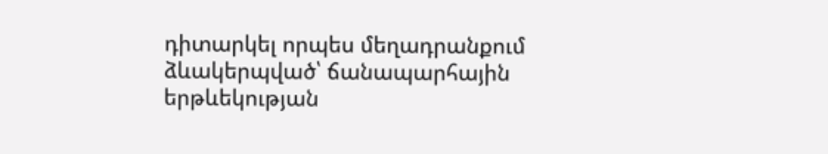դիտարկել որպես մեղադրանքում ձևակերպված՝ ճանապարհային երթևեկության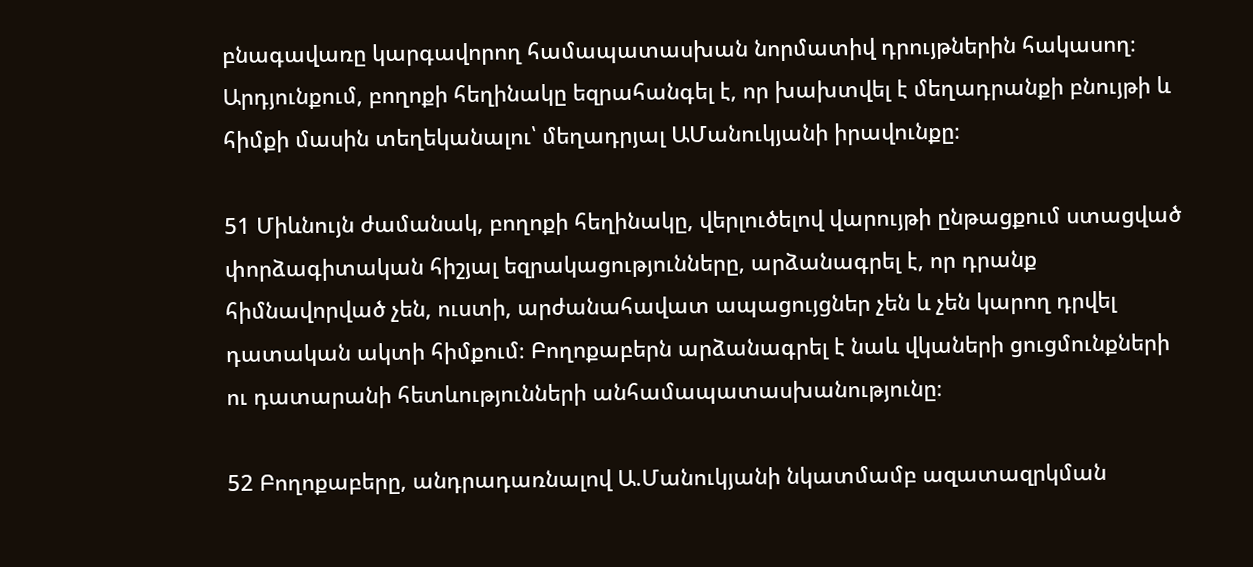բնագավառը կարգավորող համապատասխան նորմատիվ դրույթներին հակասող։ Արդյունքում, բողոքի հեղինակը եզրահանգել է, որ խախտվել է մեղադրանքի բնույթի և հիմքի մասին տեղեկանալու՝ մեղադրյալ ԱՄանուկյանի իրավունքը։

51 Միևնույն ժամանակ, բողոքի հեղինակը, վերլուծելով վարույթի ընթացքում ստացված փորձագիտական հիշյալ եզրակացությունները, արձանագրել է, որ դրանք հիմնավորված չեն, ուստի, արժանահավատ ապացույցներ չեն և չեն կարող դրվել դատական ակտի հիմքում։ Բողոքաբերն արձանագրել է նաև վկաների ցուցմունքների ու դատարանի հետևությունների անհամապատասխանությունը։

52 Բողոքաբերը, անդրադառնալով Ա.Մանուկյանի նկատմամբ ազատազրկման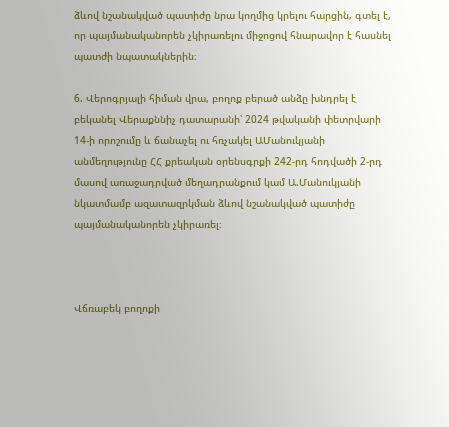ձևով նշանակված պատիժը նրա կողմից կրելու հարցին, գտել է, որ պայմանականորեն չկիրառելու միջոցով հնարավոր է հասնել պատժի նպատակներին։

6. Վերոգրյալի հիման վրա, բողոք բերած անձը խնդրել է բեկանել Վերաքննիչ դատարանի՝ 2024 թվականի փետրվարի 14-ի որոշումը և ճանաչել ու հռչակել ԱՄանուկյանի անմեղությունը ՀՀ քրեական օրենսգրքի 242-րդ հոդվածի 2-րդ մասով առաջադրված մեղադրանքում կամ Ա.Մանուկյանի նկատմամբ ազատազրկման ձևով նշանակված պատիժը պայմանականորեն չկիրառել։



Վճռաբեկ բողոքի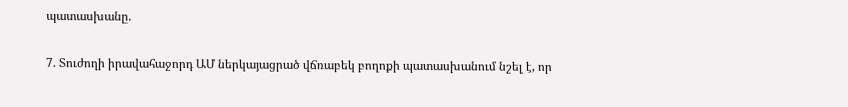պատասխանը.

7. Տուժողի իրավահաջորդ ԱՄ ներկայացրած վճռաբեկ բողոքի պատասխանում նշել է, որ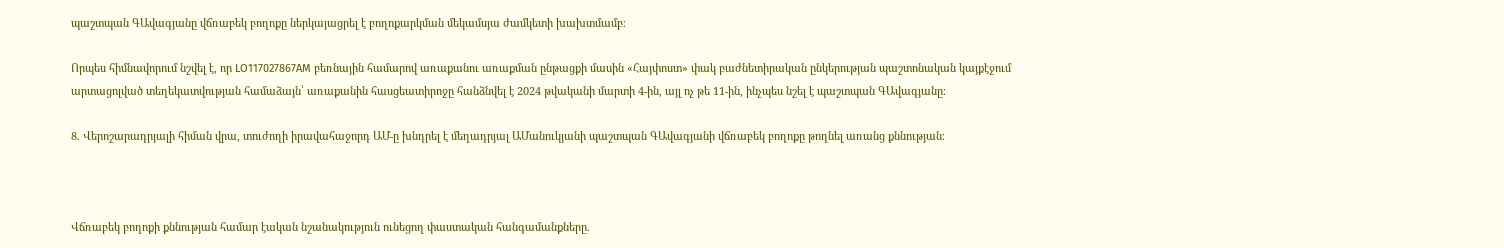պաշտպան ԳԱվագյանը վճռաբեկ բողոքը ներկայացրել է բողոքարկման մեկամսյա ժամկետի խախտմամբ։

Որպես հիմնավորում նշվել է, որ LO117027867AM բեռնային համարով առաքանու առաքման ընթացքի մասին «Հայփոստ» փակ բաժնետիրական ընկերության պաշտոնական կայքէջում արտացոլված տեղեկատվության համաձայն՝ առաքանին հասցեատիրոջը հանձնվել է 2024 թվականի մարտի 4-ին, այլ ոչ թե 11-ին, ինչպես նշել է պաշտպան ԳԱվագյանը։

8. Վերոշարադրյալի հիման վրա, տուժողի իրավահաջորդ ԱՄ-ը խնդրել է մեղադրյալ ԱՄանուկյանի պաշտպան ԳԱվագյանի վճռաբեկ բողոքը թողնել առանց քննության։



Վճռաբեկ բողոքի քննության համար էական նշանակություն ունեցող փաստական հանգամանքները.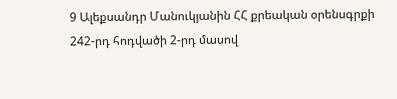9 Ալեքսանդր Մանուկյանին ՀՀ քրեական օրենսգրքի 242-րդ հոդվածի 2-րդ մասով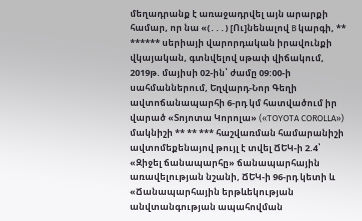մեղադրանք է առաջադրվել այն արարքի համար, որ նա «(․․․) [Ու]նենալով B կարգի, ** ****** սերիայի վարորդական իրավունքի վկայական, գտնվելով սթափ վիճակում, 2019թ. մայիսի 02-ին՝ ժամը 09:00-ի սահմաններում, Եղվարդ-Նոր Գեղի ավտոճանապարհի 6-րդ կմ հատվածում իր վարած «Տոյոտա Կորոլա» («TOYOTA COROLLA») մակնիշի ** ** *** հաշվառման համարանիշի ավտոմեքենայով թույլ է տվել ՃԵԿ-ի 2.4՝ «Զիջել ճանապարհը» ճանապարհային առավելության նշանի, ՃԵԿ-ի 96-րդ կետի և «Ճանապարհային երթևեկության անվտանգության ապահովման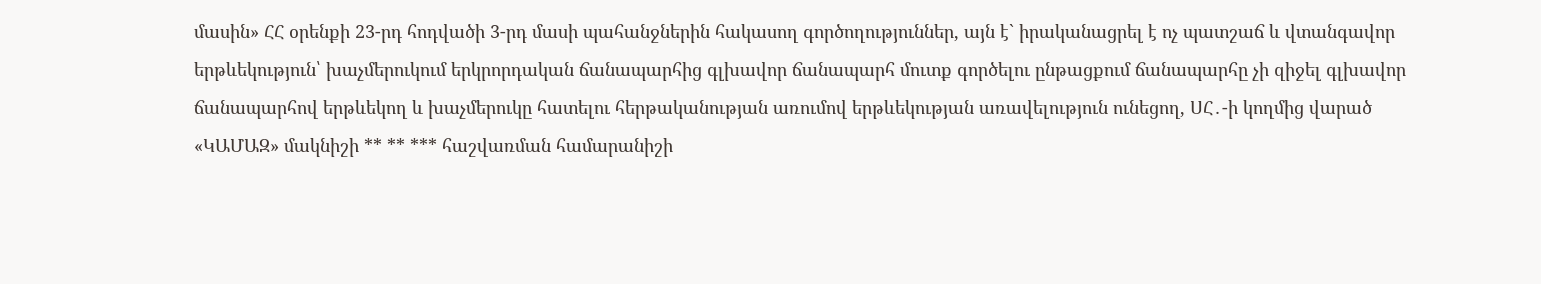մասին» ՀՀ օրենքի 23-րդ հոդվածի 3-րդ մասի պահանջներին հակասող գործողություններ, այն է` իրականացրել է ոչ պատշաճ և վտանգավոր երթևեկություն՝ խաչմերուկում երկրորդական ճանապարհից գլխավոր ճանապարհ մուտք գործելու ընթացքում ճանապարհը չի զիջել գլխավոր ճանապարհով երթևեկող և խաչմերուկը հատելու հերթականության առումով երթևեկության առավելություն ունեցող, ՍՀ․-ի կողմից վարած «ԿԱՄԱԶ» մակնիշի ** ** *** հաշվառման համարանիշի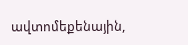ավտոմեքենային,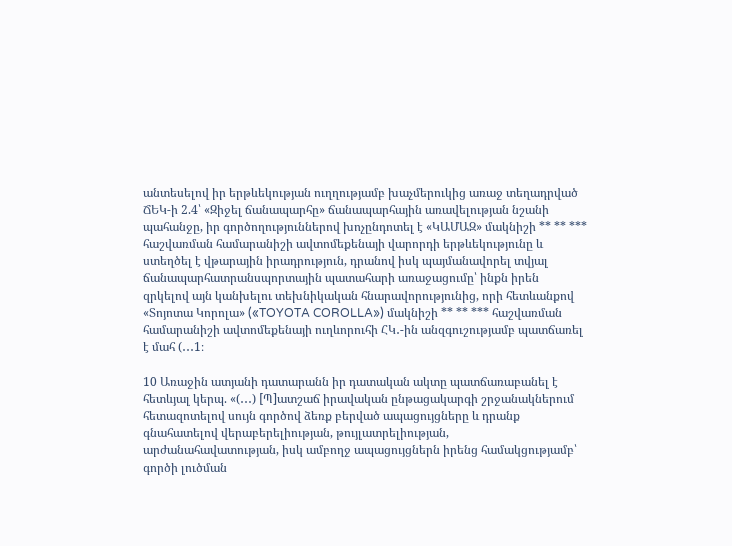անտեսելով իր երթևեկության ուղղությամբ խաչմերուկից առաջ տեղադրված ՃԵԿ-ի 2.4՝ «Զիջել ճանապարհը» ճանապարհային առավելության նշանի պահանջը, իր գործողություններով խոչընդոտել է «ԿԱՄԱԶ» մակնիշի ** ** *** հաշվառման համարանիշի ավտոմեքենայի վարորդի երթևեկությունը և ստեղծել է վթարային իրադրություն, դրանով իսկ պայմանավորել տվյալ ճանապարհատրանսպորտային պատահարի առաջացումը՝ ինքն իրեն զրկելով այն կանխելու տեխնիկական հնարավորությունից, որի հետևանքով «Տոյոտա Կորոլա» («TOYOTA COROLLA») մակնիշի ** ** *** հաշվառման համարանիշի ավտոմեքենայի ուղևորուհի ՀԿ․-ին անզգուշությամբ պատճառել է մահ (․․․1։

10 Առաջին ատյանի դատարանն իր դատական ակտը պատճառաբանել է հետևյալ կերպ. «(․․․) [Պ]ատշաճ իրավական ընթացակարգի շրջանակներում հետազոտելով սույն գործով ձեռք բերված ապացույցները և դրանք գնահատելով վերաբերելիության, թույլատրելիության, արժանահավատության, իսկ ամբողջ ապացույցներն իրենց համակցությամբ՝ գործի լուծման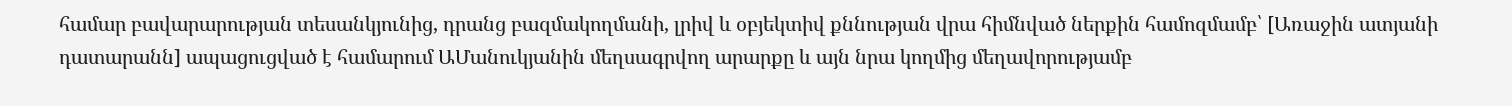համար բավարարության տեսանկյունից, դրանց բազմակողմանի, լրիվ և օբյեկտիվ քննության վրա հիմնված ներքին համոզմամբ՝ [Առաջին ատյանի դատարանն] ապացուցված է համարում ԱՄանուկյանին մեղսագրվող արարքը և այն նրա կողմից մեղավորությամբ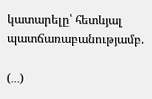կատարելը՝ հետևյալ պատճառաբանությամբ.

(․․․)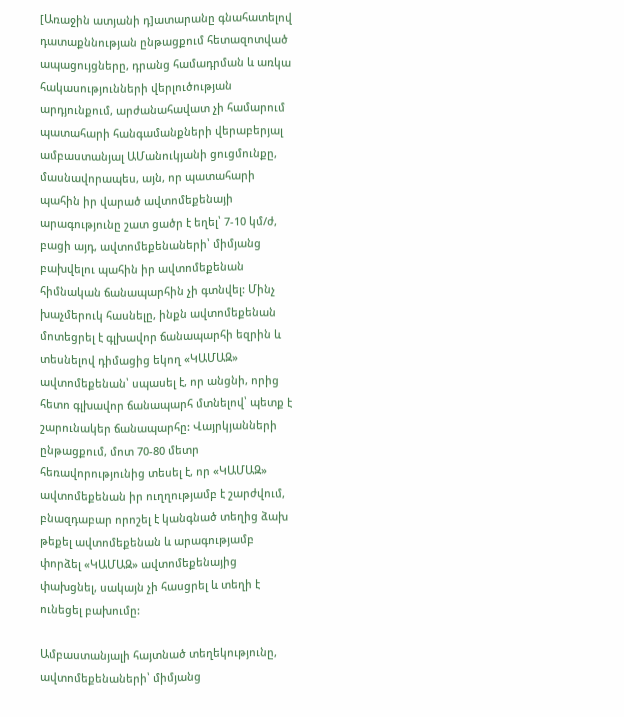[Առաջին ատյանի դ]ատարանը գնահատելով դատաքննության ընթացքում հետազոտված ապացույցները, դրանց համադրման և առկա հակասությունների վերլուծության արդյունքում, արժանահավատ չի համարում պատահարի հանգամանքների վերաբերյալ ամբաստանյալ ԱՄանուկյանի ցուցմունքը, մասնավորապես, այն, որ պատահարի պահին իր վարած ավտոմեքենայի արագությունը շատ ցածր է եղել՝ 7-10 կմ/ժ, բացի այդ, ավտոմեքենաների՝ միմյանց բախվելու պահին իր ավտոմեքենան հիմնական ճանապարհին չի գտնվել: Մինչ խաչմերուկ հասնելը, ինքն ավտոմեքենան մոտեցրել է գլխավոր ճանապարհի եզրին և տեսնելով դիմացից եկող «ԿԱՄԱԶ» ավտոմեքենան՝ սպասել է, որ անցնի, որից հետո գլխավոր ճանապարհ մտնելով՝ պետք է շարունակեր ճանապարհը: Վայրկյանների ընթացքում, մոտ 70-80 մետր հեռավորությունից տեսել է, որ «ԿԱՄԱԶ» ավտոմեքենան իր ուղղությամբ է շարժվում, բնազդաբար որոշել է կանգնած տեղից ձախ թեքել ավտոմեքենան և արագությամբ փորձել «ԿԱՄԱԶ» ավտոմեքենայից փախցնել, սակայն չի հասցրել և տեղի է ունեցել բախումը:

Ամբաստանյալի հայտնած տեղեկությունը, ավտոմեքենաների՝ միմյանց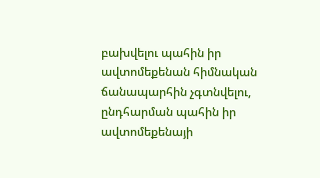բախվելու պահին իր ավտոմեքենան հիմնական ճանապարհին չգտնվելու, ընդհարման պահին իր ավտոմեքենայի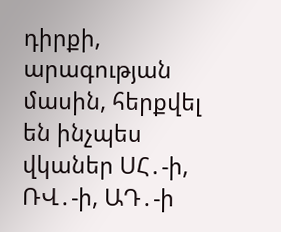դիրքի, արագության մասին, հերքվել են ինչպես վկաներ ՍՀ․-ի, ՌՎ․-ի, ԱԴ․-ի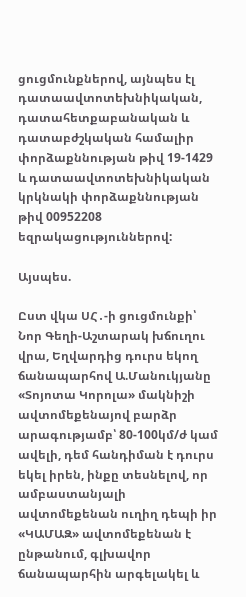ցուցմունքներով, այնպես էլ դատաավտոտեխնիկական, դատահետքաբանական և դատաբժշկական համալիր փորձաքննության թիվ 19-1429 և դատաավտոտեխնիկական կրկնակի փորձաքննության թիվ 00952208 եզրակացություններով:

Այսպես.

Ըստ վկա ՍՀ․-ի ցուցմունքի՝ Նոր Գեղի-Աշտարակ խճուղու վրա, Եղվարդից դուրս եկող ճանապարհով Ա.Մանուկյանը «Տոյոտա Կորոլա» մակնիշի ավտոմեքենայով բարձր արագությամբ՝ 80-100կմ/ժ կամ ավելի, դեմ հանդիման է դուրս եկել իրեն, ինքը տեսնելով, որ ամբաստանյալի ավտոմեքենան ուղիղ դեպի իր «ԿԱՄԱԶ» ավտոմեքենան է ընթանում, գլխավոր ճանապարհին արգելակել և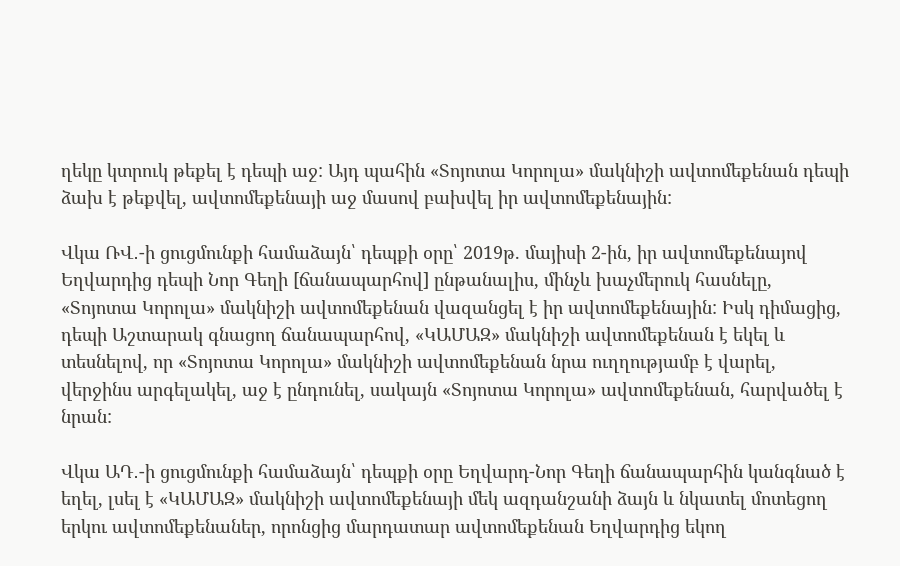ղեկը կտրուկ թեքել է դեպի աջ: Այդ պահին «Տոյոտա Կորոլա» մակնիշի ավտոմեքենան դեպի ձախ է թեքվել, ավտոմեքենայի աջ մասով բախվել իր ավտոմեքենային:

Վկա ՌՎ․-ի ցուցմունքի համաձայն՝ դեպքի օրը՝ 2019թ. մայիսի 2-ին, իր ավտոմեքենայով Եղվարդից դեպի Նոր Գեղի [ճանապարհով] ընթանալիս, մինչև խաչմերուկ հասնելը, «Տոյոտա Կորոլա» մակնիշի ավտոմեքենան վազանցել է իր ավտոմեքենային: Իսկ դիմացից, դեպի Աշտարակ գնացող ճանապարհով, «ԿԱՄԱԶ» մակնիշի ավտոմեքենան է եկել և տեսնելով, որ «Տոյոտա Կորոլա» մակնիշի ավտոմեքենան նրա ուղղությամբ է վարել, վերջինս արգելակել, աջ է ընդունել, սակայն «Տոյոտա Կորոլա» ավտոմեքենան, հարվածել է նրան:

Վկա ԱԴ․-ի ցուցմունքի համաձայն՝ դեպքի օրը Եղվարդ-Նոր Գեղի ճանապարհին կանգնած է եղել, լսել է «ԿԱՄԱԶ» մակնիշի ավտոմեքենայի մեկ ազդանշանի ձայն և նկատել մոտեցող երկու ավտոմեքենաներ, որոնցից մարդատար ավտոմեքենան Եղվարդից եկող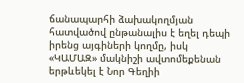ճանապարհի ձախակողմյան հատվածով ընթանալիս է եղել դեպի իրենց այգիների կողմը, իսկ «ԿԱՄԱԶ» մակնիշի ավտոմեքենան երթևեկել է Նոր Գեղիի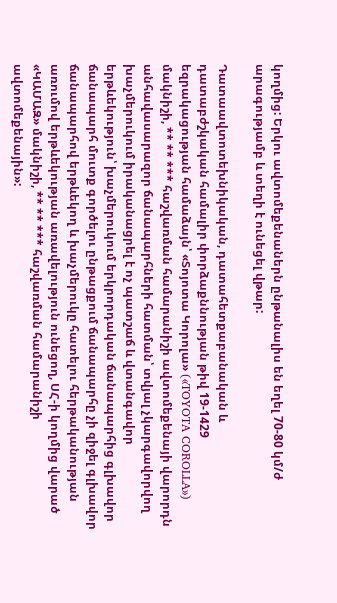կողմից: Երկու ավտոմեքենաներն ընթանալիս են եղել 70-80 կմ/ժ արագությամբ և տեղի է ունեցել վթար:

Դատաավտոտեխնիկական, դատահետքաբանական և դատաբժշկական համալիր փորձաքննության թիվ 19-1429 եզրակացության համաձայն՝ «Տոյոտա Կորոլա» («TOYOTA COROLLA») մակնիշի, ** ** *** հաշվառման համարանիշի ավտոմեքենայի վարորդն անհավասարազոր ճանապարհների հատման՝ տվյալ չկարգավորվող խաչմերուկում իրականացրել է ոչ պատշաճ և վտանգավոր երթևեկություն՝ խաչմերուկում երկրորդական ճանապարհից գլխավոր ճանապարհ մուտք գործելու ընթացքում ճանապարհը չի զիջել գլխավոր ճանապարհով երթևեկող և խաչմերուկը հատելու հերթականության առումով երթևեկության առավելություն ունեցող, ՍՀ-ի կողմից վարած «ԿԱՄԱԶ» մակնիշի, ** ** *** հաշվառման համարանիշի ավտոմեքենային»: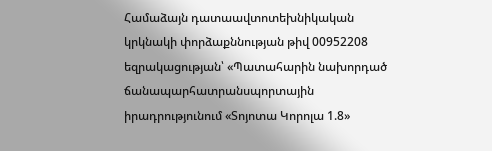Համաձայն դատաավտոտեխնիկական կրկնակի փորձաքննության թիվ 00952208 եզրակացության՝ «Պատահարին նախորդած ճանապարհատրանսպորտային իրադրությունում «Տոյոտա Կորոլա 1.8»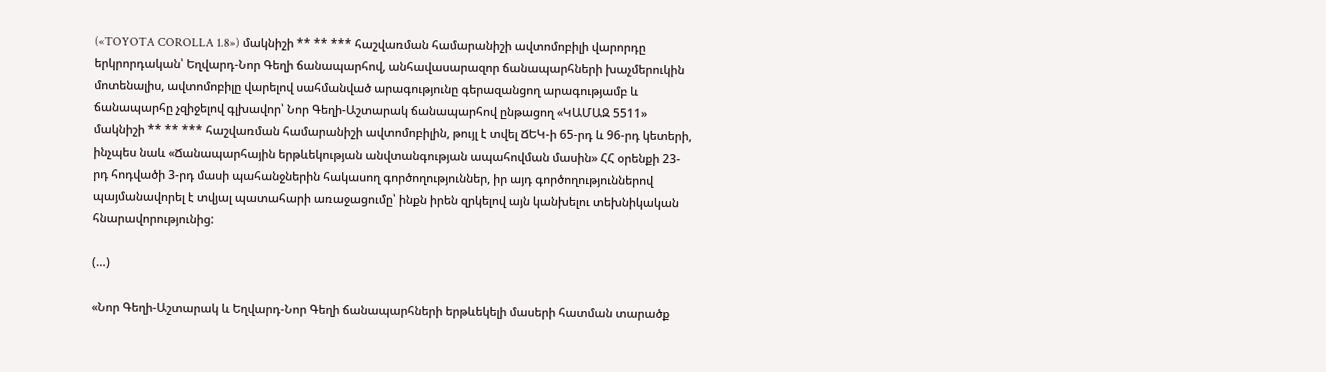(«TOYOTA COROLLA 1.8») մակնիշի ** ** *** հաշվառման համարանիշի ավտոմոբիլի վարորդը երկրորդական՝ Եղվարդ-Նոր Գեղի ճանապարհով, անհավասարազոր ճանապարհների խաչմերուկին մոտենալիս, ավտոմոբիլը վարելով սահմանված արագությունը գերազանցող արագությամբ և ճանապարհը չզիջելով գլխավոր՝ Նոր Գեղի-Աշտարակ ճանապարհով ընթացող «ԿԱՄԱԶ 5511» մակնիշի ** ** *** հաշվառման համարանիշի ավտոմոբիլին, թույլ է տվել ՃԵԿ-ի 65-րդ և 96-րդ կետերի, ինչպես նաև «Ճանապարհային երթևեկության անվտանգության ապահովման մասին» ՀՀ օրենքի 23-րդ հոդվածի 3-րդ մասի պահանջներին հակասող գործողություններ, իր այդ գործողություններով պայմանավորել է տվյալ պատահարի առաջացումը՝ ինքն իրեն զրկելով այն կանխելու տեխնիկական հնարավորությունից:

(…)

«Նոր Գեղի-Աշտարակ և Եղվարդ-Նոր Գեղի ճանապարհների երթևեկելի մասերի հատման տարածք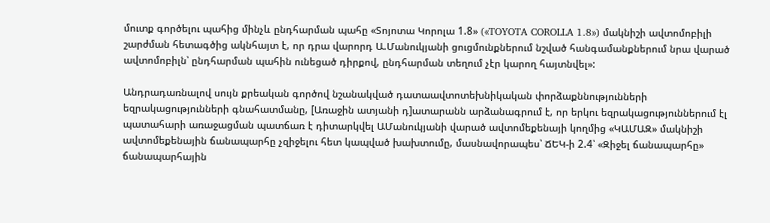մուտք գործելու պահից մինչև ընդհարման պահը «Տոյոտա Կորոլա 1.8» («TOYOTA COROLLA 1.8») մակնիշի ավտոմոբիլի շարժման հետագծից ակնհայտ է, որ դրա վարորդ Ա.Մանուկյանի ցուցմունքներում նշված հանգամանքներում նրա վարած ավտոմոբիլն՝ ընդհարման պահին ունեցած դիրքով, ընդհարման տեղում չէր կարող հայտնվել»:

Անդրադառնալով սույն քրեական գործով նշանակված դատաավտոտեխնիկական փորձաքննությունների եզրակացությունների գնահատմանը, [Առաջին ատյանի դ]ատարանն արձանագրում է, որ երկու եզրակացություններում էլ պատահարի առաջացման պատճառ է դիտարկվել ԱՄանուկյանի վարած ավտոմեքենայի կողմից «ԿԱՄԱԶ» մակնիշի ավտոմեքենային ճանապարհը չզիջելու հետ կապված խախտումը, մասնավորապես՝ ՃԵԿ-ի 2.4՝ «Զիջել ճանապարհը» ճանապարհային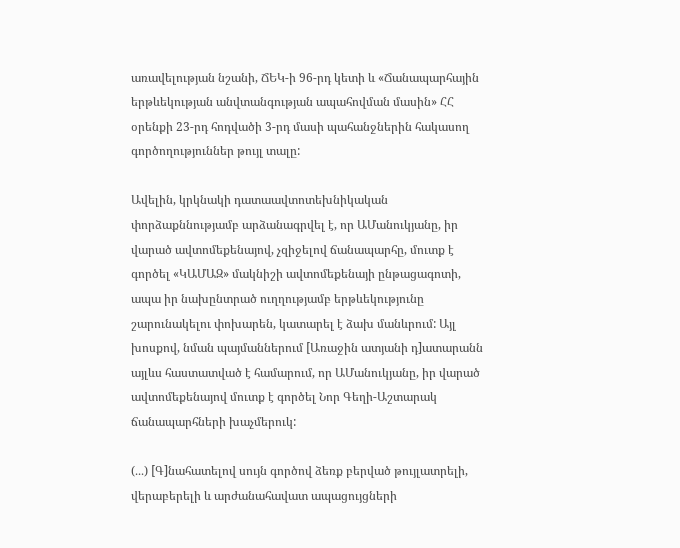առավելության նշանի, ՃԵԿ-ի 96-րդ կետի և «Ճանապարհային երթևեկության անվտանգության ապահովման մասին» ՀՀ օրենքի 23-րդ հոդվածի 3-րդ մասի պահանջներին հակասող գործողություններ թույլ տալը:

Ավելին, կրկնակի դատաավտոտեխնիկական փորձաքննությամբ արձանագրվել է, որ ԱՄանուկյանը, իր վարած ավտոմեքենայով, չզիջելով ճանապարհը, մուտք է գործել «ԿԱՄԱԶ» մակնիշի ավտոմեքենայի ընթացագոտի, ապա իր նախընտրած ուղղությամբ երթևեկությունը շարունակելու փոխարեն, կատարել է ձախ մանևրում: Այլ խոսքով, նման պայմաններում [Առաջին ատյանի դ]ատարանն այլևս հաստատված է համարում, որ ԱՄանուկյանը, իր վարած ավտոմեքենայով մուտք է գործել Նոր Գեղի-Աշտարակ ճանապարհների խաչմերուկ:

(․․․) [Գ]նահատելով սույն գործով ձեռք բերված թույլատրելի, վերաբերելի և արժանահավատ ապացույցների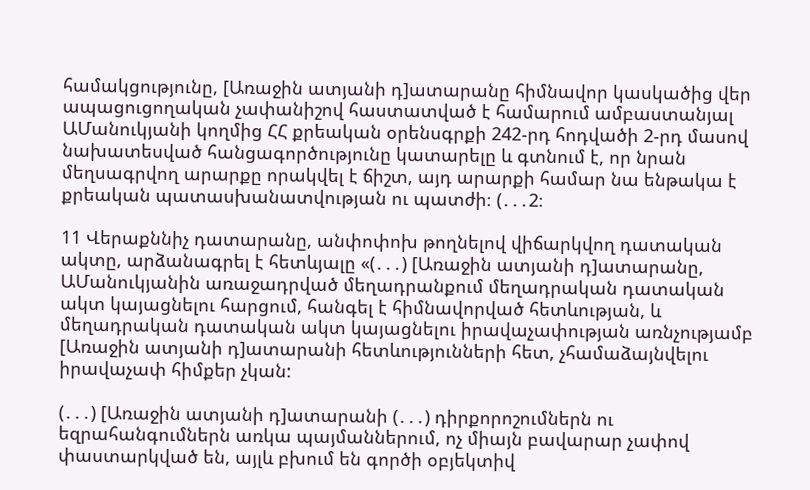համակցությունը, [Առաջին ատյանի դ]ատարանը հիմնավոր կասկածից վեր ապացուցողական չափանիշով հաստատված է համարում ամբաստանյալ ԱՄանուկյանի կողմից ՀՀ քրեական օրենսգրքի 242-րդ հոդվածի 2-րդ մասով նախատեսված հանցագործությունը կատարելը և գտնում է, որ նրան մեղսագրվող արարքը որակվել է ճիշտ, այդ արարքի համար նա ենթակա է քրեական պատասխանատվության ու պատժի։ (․․․2։

11 Վերաքննիչ դատարանը, անփոփոխ թողնելով վիճարկվող դատական ակտը, արձանագրել է հետևյալը «(․․․) [Առաջին ատյանի դ]ատարանը, ԱՄանուկյանին առաջադրված մեղադրանքում մեղադրական դատական ակտ կայացնելու հարցում, հանգել է հիմնավորված հետևության, և մեղադրական դատական ակտ կայացնելու իրավաչափության առնչությամբ [Առաջին ատյանի դ]ատարանի հետևությունների հետ, չհամաձայնվելու իրավաչափ հիմքեր չկան:

(․․․) [Առաջին ատյանի դ]ատարանի (․․․) դիրքորոշումներն ու եզրահանգումներն առկա պայմաններում, ոչ միայն բավարար չափով փաստարկված են, այլև բխում են գործի օբյեկտիվ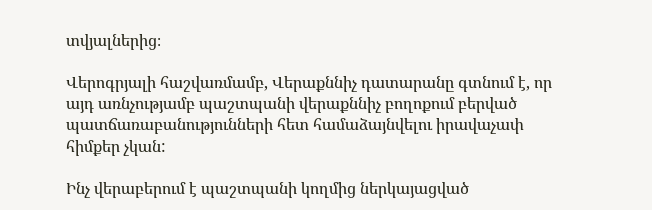տվյալներից։

Վերոգրյալի հաշվառմամբ, Վերաքննիչ դատարանը գտնում է, որ այդ առնչությամբ պաշտպանի վերաքննիչ բողոքում բերված պատճառաբանությունների հետ համաձայնվելու իրավաչափ հիմքեր չկան:

Ինչ վերաբերում է պաշտպանի կողմից ներկայացված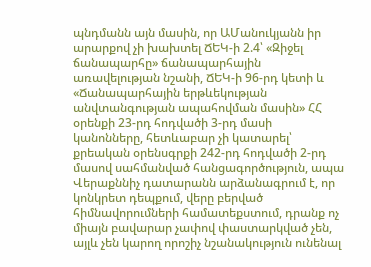պնդմանն այն մասին, որ ԱՄանուկյանն իր արարքով չի խախտել ՃԵԿ-ի 2.4՝ «Զիջել ճանապարհը» ճանապարհային առավելության նշանի, ՃԵԿ-ի 96-րդ կետի և «Ճանապարհային երթևեկության անվտանգության ապահովման մասին» ՀՀ օրենքի 23-րդ հոդվածի 3-րդ մասի կանոնները, հետևաբար չի կատարել՝ քրեական օրենսգրքի 242-րդ հոդվածի 2-րդ մասով սահմանված հանցագործություն, ապա Վերաքննիչ դատարանն արձանագրում է, որ կոնկրետ դեպքում, վերը բերված հիմնավորումների համատեքստում, դրանք ոչ միայն բավարար չափով փաստարկված չեն, այլև չեն կարող որոշիչ նշանակություն ունենալ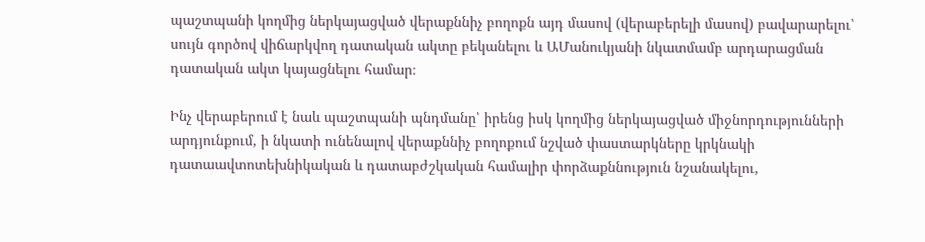պաշտպանի կողմից ներկայացված վերաքննիչ բողոքն այդ մասով (վերաբերելի մասով) բավարարելու՝ սույն գործով վիճարկվող դատական ակտը բեկանելու և ԱՄանուկյանի նկատմամբ արդարացման դատական ակտ կայացնելու համար։

Ինչ վերաբերում է նաև պաշտպանի պնդմանը՝ իրենց իսկ կողմից ներկայացված միջնորդությունների արդյունքում, ի նկատի ունենալով վերաքննիչ բողոքում նշված փաստարկները կրկնակի դատաավտոտեխնիկական և դատաբժշկական համալիր փորձաքննություն նշանակելու,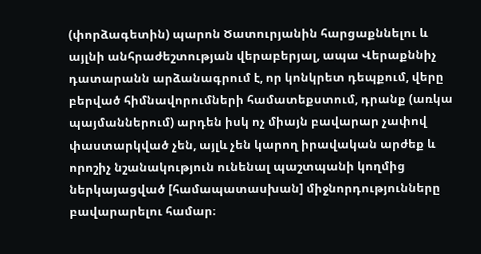(փորձագետին) պարոն Ծատուրյանին հարցաքննելու և այլնի անհրաժեշտության վերաբերյալ, ապա Վերաքննիչ դատարանն արձանագրում է, որ կոնկրետ դեպքում, վերը բերված հիմնավորումների համատեքստում, դրանք (առկա պայմաններում) արդեն իսկ ոչ միայն բավարար չափով փաստարկված չեն, այլև չեն կարող իրավական արժեք և որոշիչ նշանակություն ունենալ պաշտպանի կողմից ներկայացված [համապատասխան] միջնորդությունները բավարարելու համար։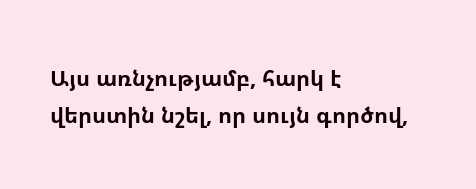Այս առնչությամբ, հարկ է վերստին նշել, որ սույն գործով,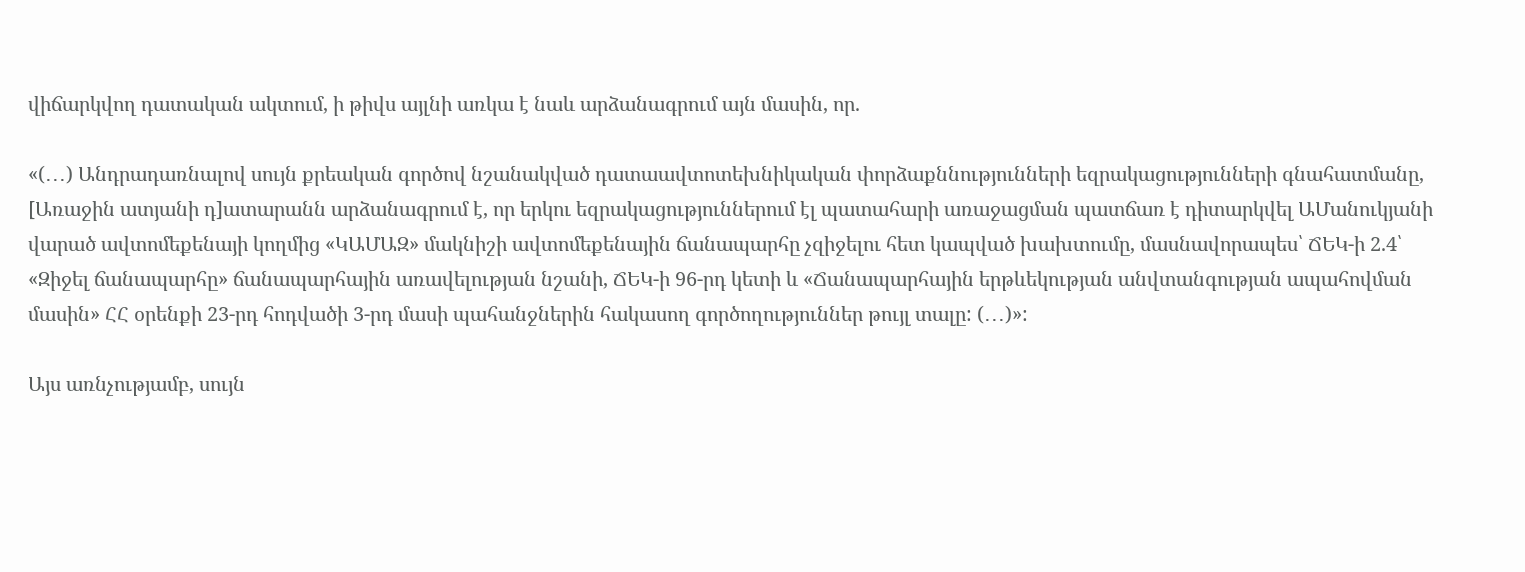վիճարկվող դատական ակտում, ի թիվս այլնի առկա է նաև արձանագրում այն մասին, որ.

«(․․․) Անդրադառնալով սույն քրեական գործով նշանակված դատաավտոտեխնիկական փորձաքննությունների եզրակացությունների գնահատմանը, [Առաջին ատյանի դ]ատարանն արձանագրում է, որ երկու եզրակացություններում էլ պատահարի առաջացման պատճառ է դիտարկվել ԱՄանուկյանի վարած ավտոմեքենայի կողմից «ԿԱՄԱԶ» մակնիշի ավտոմեքենային ճանապարհը չզիջելու հետ կապված խախտումը, մասնավորապես՝ ՃԵԿ-ի 2.4՝ «Զիջել ճանապարհը» ճանապարհային առավելության նշանի, ՃԵԿ-ի 96-րդ կետի և «Ճանապարհային երթևեկության անվտանգության ապահովման մասին» ՀՀ օրենքի 23-րդ հոդվածի 3-րդ մասի պահանջներին հակասող գործողություններ թույլ տալը: (․․․)»:

Այս առնչությամբ, սույն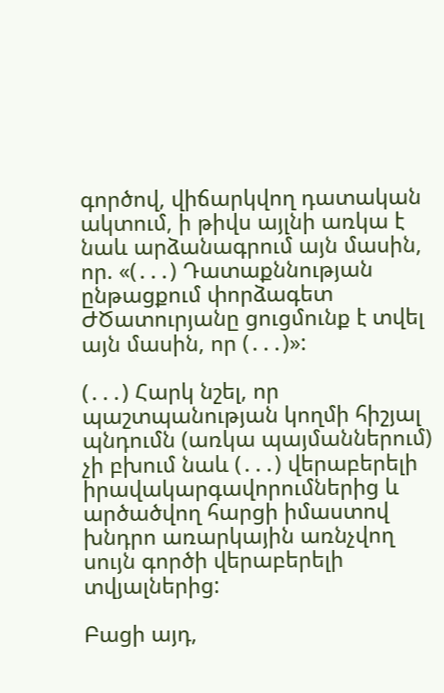գործով, վիճարկվող դատական ակտում, ի թիվս այլնի առկա է նաև արձանագրում այն մասին, որ. «(․․․) Դատաքննության ընթացքում փորձագետ ԺԾատուրյանը ցուցմունք է տվել այն մասին, որ (․․․)»:

(․․․) Հարկ նշել, որ պաշտպանության կողմի հիշյալ պնդումն (առկա պայմաններում) չի բխում նաև (․․․) վերաբերելի իրավակարգավորումներից և արծածվող հարցի իմաստով խնդրո առարկային առնչվող սույն գործի վերաբերելի տվյալներից:

Բացի այդ,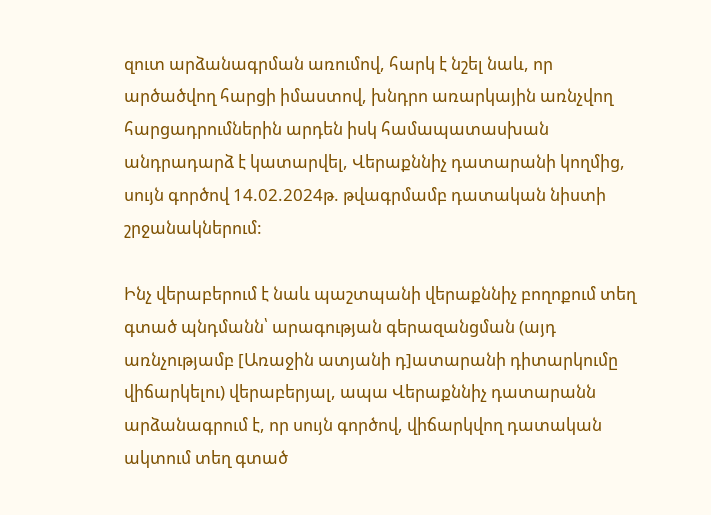զուտ արձանագրման առումով, հարկ է նշել նաև, որ արծածվող հարցի իմաստով, խնդրո առարկային առնչվող հարցադրումներին արդեն իսկ համապատասխան անդրադարձ է կատարվել, Վերաքննիչ դատարանի կողմից, սույն գործով 14.02.2024թ. թվագրմամբ դատական նիստի շրջանակներում:

Ինչ վերաբերում է նաև պաշտպանի վերաքննիչ բողոքում տեղ գտած պնդմանն՝ արագության գերազանցման (այդ առնչությամբ [Առաջին ատյանի դ]ատարանի դիտարկումը վիճարկելու) վերաբերյալ, ապա Վերաքննիչ դատարանն արձանագրում է, որ սույն գործով, վիճարկվող դատական ակտում տեղ գտած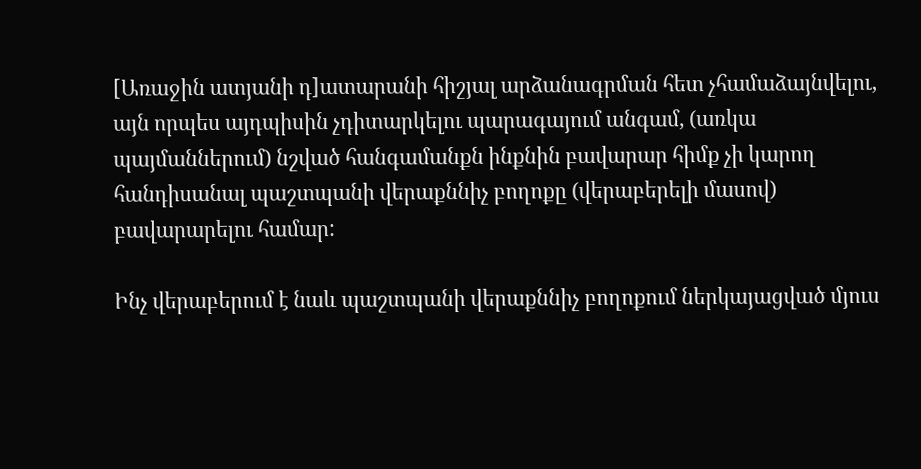[Առաջին ատյանի դ]ատարանի հիշյալ արձանագրման հետ չհամաձայնվելու, այն որպես այդպիսին չդիտարկելու պարագայում անգամ, (առկա պայմաններում) նշված հանգամանքն ինքնին բավարար հիմք չի կարող հանդիսանալ պաշտպանի վերաքննիչ բողոքը (վերաբերելի մասով) բավարարելու համար:

Ինչ վերաբերում է նաև պաշտպանի վերաքննիչ բողոքում ներկայացված մյուս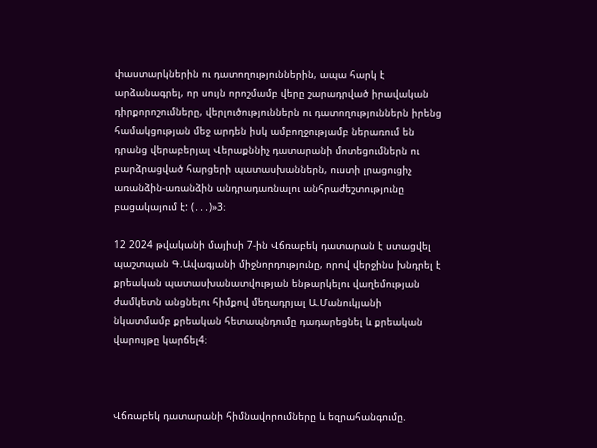փաստարկներին ու դատողություններին, ապա հարկ է արձանագրել, որ սույն որոշմամբ վերը շարադրված իրավական դիրքորոշումները, վերլուծություններն ու դատողություններն իրենց համակցության մեջ արդեն իսկ ամբողջությամբ ներառում են դրանց վերաբերյալ Վերաքննիչ դատարանի մոտեցումներն ու բարձրացված հարցերի պատասխաններն, ուստի լրացուցիչ առանձին-առանձին անդրադառնալու անհրաժեշտությունը բացակայում է: (․․․)»3։

12 2024 թվականի մայիսի 7-ին Վճռաբեկ դատարան է ստացվել պաշտպան Գ.Ավագյանի միջնորդությունը, որով վերջինս խնդրել է քրեական պատասխանատվության ենթարկելու վաղեմության ժամկետն անցնելու հիմքով մեղադրյալ Ա.Մանուկյանի նկատմամբ քրեական հետապնդումը դադարեցնել և քրեական վարույթը կարճել4։



Վճռաբեկ դատարանի հիմնավորումները և եզրահանգումը.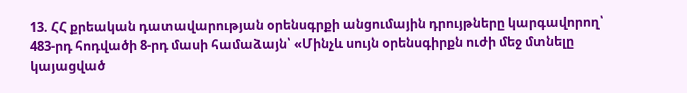13. ՀՀ քրեական դատավարության օրենսգրքի անցումային դրույթները կարգավորող՝ 483-րդ հոդվածի 8-րդ մասի համաձայն՝ «Մինչև սույն օրենսգիրքն ուժի մեջ մտնելը կայացված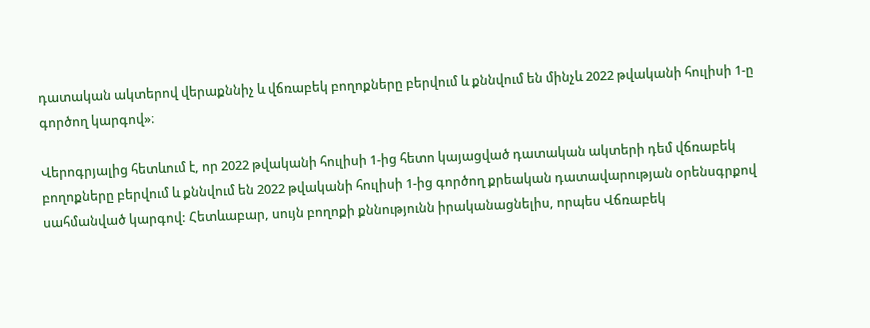դատական ակտերով վերաքննիչ և վճռաբեկ բողոքները բերվում և քննվում են մինչև 2022 թվականի հուլիսի 1-ը գործող կարգով»։

Վերոգրյալից հետևում է, որ 2022 թվականի հուլիսի 1-ից հետո կայացված դատական ակտերի դեմ վճռաբեկ բողոքները բերվում և քննվում են 2022 թվականի հուլիսի 1-ից գործող քրեական դատավարության օրենսգրքով սահմանված կարգով: Հետևաբար, սույն բողոքի քննությունն իրականացնելիս, որպես Վճռաբեկ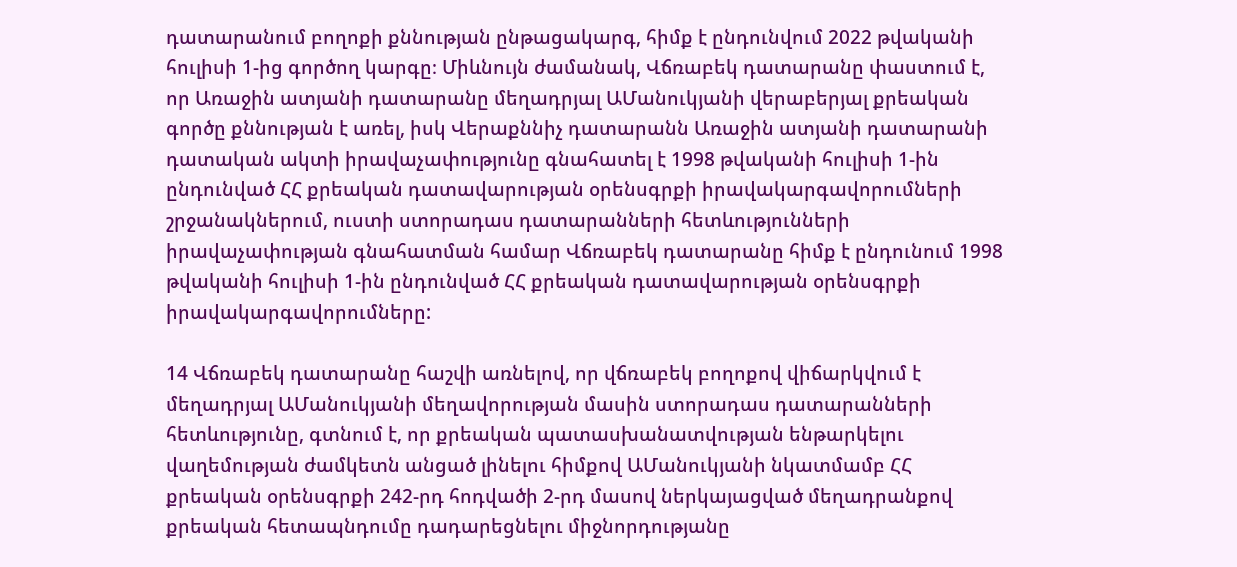դատարանում բողոքի քննության ընթացակարգ, հիմք է ընդունվում 2022 թվականի հուլիսի 1-ից գործող կարգը։ Միևնույն ժամանակ, Վճռաբեկ դատարանը փաստում է, որ Առաջին ատյանի դատարանը մեղադրյալ ԱՄանուկյանի վերաբերյալ քրեական գործը քննության է առել, իսկ Վերաքննիչ դատարանն Առաջին ատյանի դատարանի դատական ակտի իրավաչափությունը գնահատել է 1998 թվականի հուլիսի 1-ին ընդունված ՀՀ քրեական դատավարության օրենսգրքի իրավակարգավորումների շրջանակներում, ուստի ստորադաս դատարանների հետևությունների իրավաչափության գնահատման համար Վճռաբեկ դատարանը հիմք է ընդունում 1998 թվականի հուլիսի 1-ին ընդունված ՀՀ քրեական դատավարության օրենսգրքի իրավակարգավորումները:

14 Վճռաբեկ դատարանը հաշվի առնելով, որ վճռաբեկ բողոքով վիճարկվում է մեղադրյալ ԱՄանուկյանի մեղավորության մասին ստորադաս դատարանների հետևությունը, գտնում է, որ քրեական պատասխանատվության ենթարկելու վաղեմության ժամկետն անցած լինելու հիմքով ԱՄանուկյանի նկատմամբ ՀՀ քրեական օրենսգրքի 242-րդ հոդվածի 2-րդ մասով ներկայացված մեղադրանքով քրեական հետապնդումը դադարեցնելու միջնորդությանը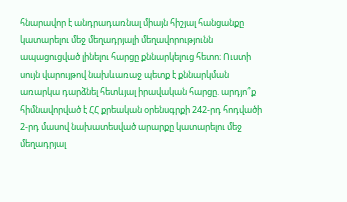հնարավոր է անդրադառնալ միայն հիշյալ հանցանքը կատարելու մեջ մեղադրյալի մեղավորությունն ապացուցված լինելու հարցը քննարկելուց հետո։ Ուստի սույն վարույթով նախևառաջ պետք է քննարկման առարկա դարձնել հետևյալ իրավական հարցը. արդյո՞ք հիմնավորված է ՀՀ քրեական օրենսգրքի 242-րդ հոդվածի 2-րդ մասով նախատեսված արարքը կատարելու մեջ մեղադրյալ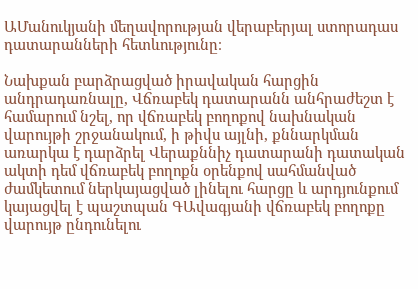ԱՄանուկյանի մեղավորության վերաբերյալ ստորադաս դատարանների հետևությունը։

Նախքան բարձրացված իրավական հարցին անդրադառնալը, Վճռաբեկ դատարանն անհրաժեշտ է համարում նշել, որ վճռաբեկ բողոքով նախնական վարույթի շրջանակում, ի թիվս այլնի, քննարկման առարկա է դարձրել Վերաքննիչ դատարանի դատական ակտի դեմ վճռաբեկ բողոքն օրենքով սահմանված ժամկետում ներկայացված լինելու հարցը և արդյունքում կայացվել է պաշտպան ԳԱվագյանի վճռաբեկ բողոքը վարույթ ընդունելու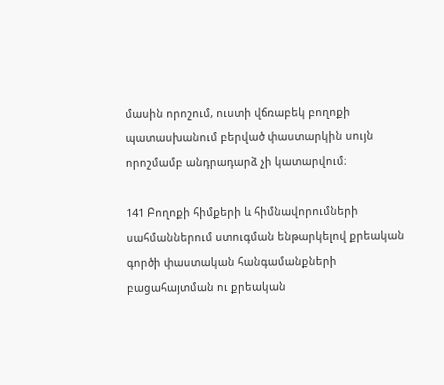մասին որոշում, ուստի վճռաբեկ բողոքի պատասխանում բերված փաստարկին սույն որոշմամբ անդրադարձ չի կատարվում։

141 Բողոքի հիմքերի և հիմնավորումների սահմաններում ստուգման ենթարկելով քրեական գործի փաստական հանգամանքների բացահայտման ու քրեական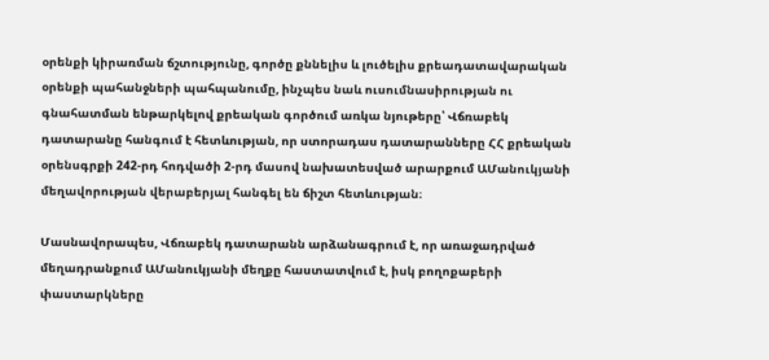օրենքի կիրառման ճշտությունը, գործը քննելիս և լուծելիս քրեադատավարական օրենքի պահանջների պահպանումը, ինչպես նաև ուսումնասիրության ու գնահատման ենթարկելով քրեական գործում առկա նյութերը՝ Վճռաբեկ դատարանը հանգում է հետևության, որ ստորադաս դատարանները ՀՀ քրեական օրենսգրքի 242-րդ հոդվածի 2-րդ մասով նախատեսված արարքում ԱՄանուկյանի մեղավորության վերաբերյալ հանգել են ճիշտ հետևության։

Մասնավորապես, Վճռաբեկ դատարանն արձանագրում է, որ առաջադրված մեղադրանքում ԱՄանուկյանի մեղքը հաստատվում է, իսկ բողոքաբերի փաստարկները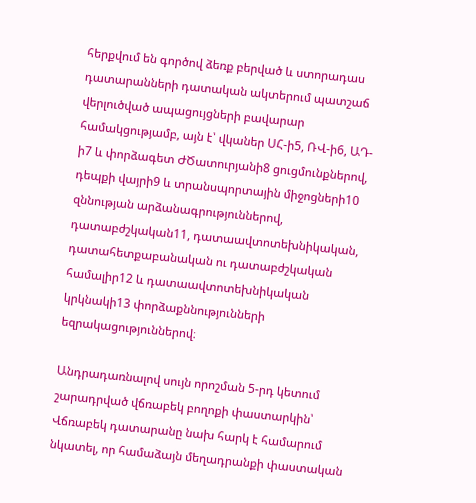հերքվում են գործով ձեռք բերված և ստորադաս դատարանների դատական ակտերում պատշաճ վերլուծված ապացույցների բավարար համակցությամբ, այն է՝ վկաներ ՍՀ-ի5, ՌՎ-ի6, ԱԴ-ի7 և փորձագետ ԺԾատուրյանի8 ցուցմունքներով, դեպքի վայրի9 և տրանսպորտային միջոցների10 զննության արձանագրություններով, դատաբժշկական11, դատաավտոտեխնիկական, դատահետքաբանական ու դատաբժշկական համալիր12 և դատաավտոտեխնիկական կրկնակի13 փորձաքննությունների եզրակացություններով։

Անդրադառնալով սույն որոշման 5-րդ կետում շարադրված վճռաբեկ բողոքի փաստարկին՝ Վճռաբեկ դատարանը նախ հարկ է համարում նկատել, որ համաձայն մեղադրանքի փաստական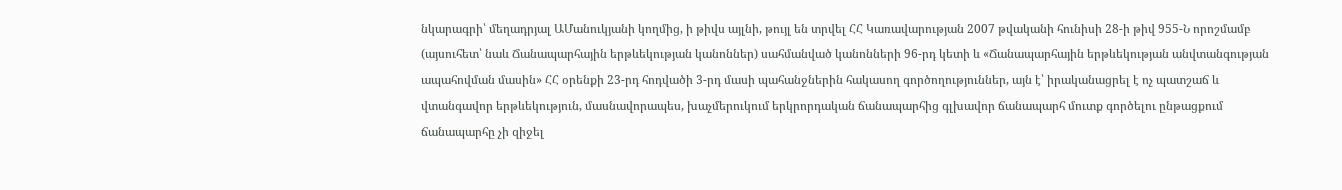նկարագրի՝ մեղադրյալ ԱՄանուկյանի կողմից, ի թիվս այլնի, թույլ են տրվել ՀՀ Կառավարության 2007 թվականի հունիսի 28-ի թիվ 955-Ն որոշմամբ (այսուհետ՝ նաև Ճանապարհային երթևեկության կանոններ) սահմանված կանոնների 96-րդ կետի և «Ճանապարհային երթևեկության անվտանգության ապահովման մասին» ՀՀ օրենքի 23-րդ հոդվածի 3-րդ մասի պահանջներին հակասող գործողություններ, այն է՝ իրականացրել է ոչ պատշաճ և վտանգավոր երթևեկություն, մասնավորապես, խաչմերուկում երկրորդական ճանապարհից գլխավոր ճանապարհ մուտք գործելու ընթացքում ճանապարհը չի զիջել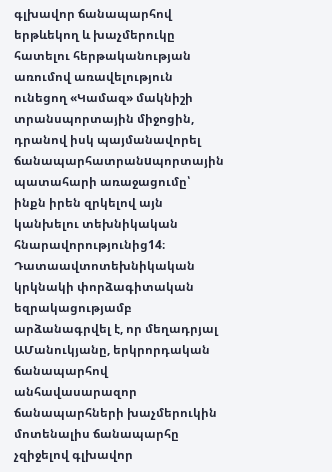գլխավոր ճանապարհով երթևեկող և խաչմերուկը հատելու հերթականության առումով առավելություն ունեցող «Կամազ» մակնիշի տրանսպորտային միջոցին, դրանով իսկ պայմանավորել ճանապարհատրանuպորտային պատահարի առաջացումը՝ ինքն իրեն զրկելով այն կանխելու տեխնիկական հնարավորությունից14։ Դատաավտոտեխնիկական կրկնակի փորձագիտական եզրակացությամբ արձանագրվել է, որ մեղադրյալ ԱՄանուկյանը, երկրորդական ճանապարհով անհավասարազոր ճանապարհների խաչմերուկին մոտենալիս ճանապարհը չզիջելով գլխավոր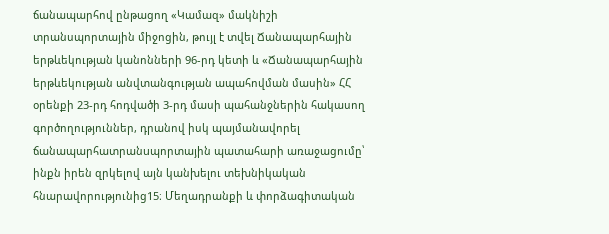ճանապարհով ընթացող «Կամազ» մակնիշի տրանսպորտային միջոցին, թույլ է տվել Ճանապարհային երթևեկության կանոնների 96-րդ կետի և «Ճանապարհային երթևեկության անվտանգության ապահովման մասին» ՀՀ օրենքի 23-րդ հոդվածի 3-րդ մասի պահանջներին հակասող գործողություններ, դրանով իսկ պայմանավորել ճանապարհատրանuպորտային պատահարի առաջացումը՝ ինքն իրեն զրկելով այն կանխելու տեխնիկական հնարավորությունից15։ Մեղադրանքի և փորձագիտական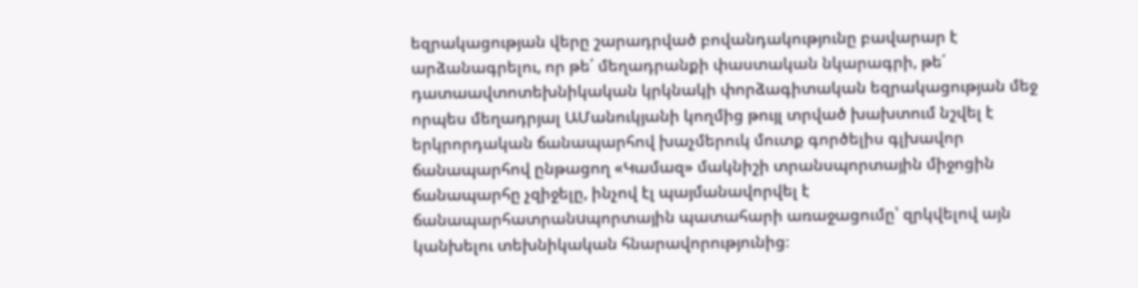եզրակացության վերը շարադրված բովանդակությունը բավարար է արձանագրելու, որ թե΄ մեղադրանքի փաստական նկարագրի, թե΄ դատաավտոտեխնիկական կրկնակի փորձագիտական եզրակացության մեջ որպես մեղադրյալ ԱՄանուկյանի կողմից թույլ տրված խախտում նշվել է երկրորդական ճանապարհով խաչմերուկ մուտք գործելիս գլխավոր ճանապարհով ընթացող «Կամազ» մակնիշի տրանսպորտային միջոցին ճանապարհը չզիջելը, ինչով էլ պայմանավորվել է ճանապարհատրանuպորտային պատահարի առաջացումը՝ զրկվելով այն կանխելու տեխնիկական հնարավորությունից։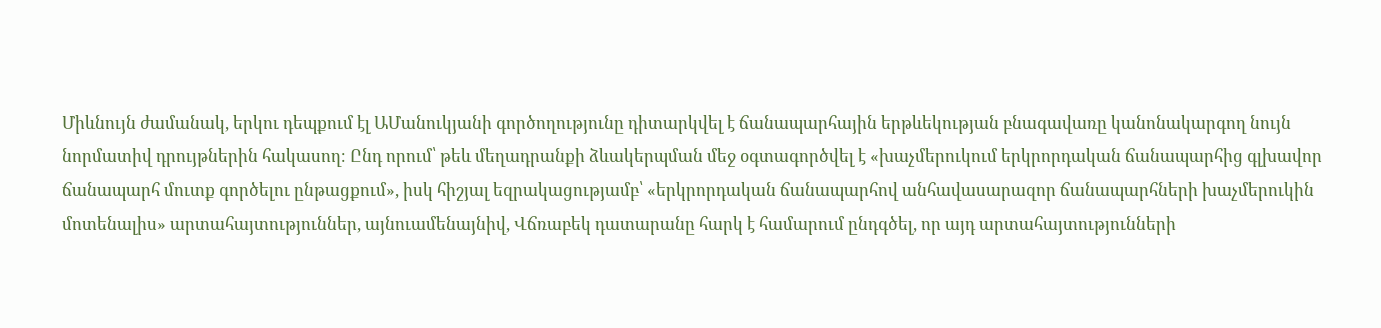Միևնույն ժամանակ, երկու դեպքում էլ ԱՄանուկյանի գործողությունը դիտարկվել է ճանապարհային երթևեկության բնագավառը կանոնակարգող նույն նորմատիվ դրույթներին հակասող։ Ընդ որում՝ թեև մեղադրանքի ձևակերպման մեջ օգտագործվել է «խաչմերուկում երկրորդական ճանապարհից գլխավոր ճանապարհ մուտք գործելու ընթացքում», իսկ հիշյալ եզրակացությամբ՝ «երկրորդական ճանապարհով անհավասարազոր ճանապարհների խաչմերուկին մոտենալիս» արտահայտություններ, այնուամենայնիվ, Վճռաբեկ դատարանը հարկ է համարում ընդգծել, որ այդ արտահայտությունների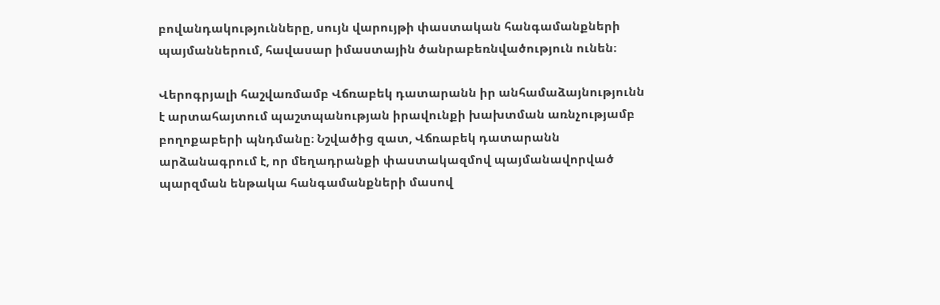բովանդակությունները, սույն վարույթի փաստական հանգամանքների պայմաններում, հավասար իմաստային ծանրաբեռնվածություն ունեն։

Վերոգրյալի հաշվառմամբ Վճռաբեկ դատարանն իր անհամաձայնությունն է արտահայտում պաշտպանության իրավունքի խախտման առնչությամբ բողոքաբերի պնդմանը։ Նշվածից զատ, Վճռաբեկ դատարանն արձանագրում է, որ մեղադրանքի փաստակազմով պայմանավորված պարզման ենթակա հանգամանքների մասով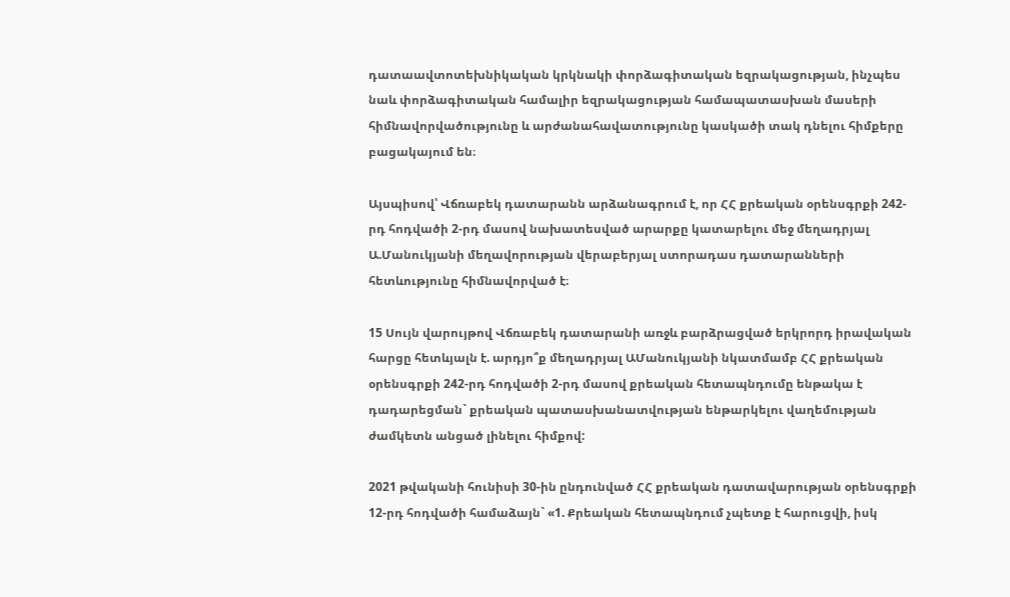դատաավտոտեխնիկական կրկնակի փորձագիտական եզրակացության, ինչպես նաև փորձագիտական համալիր եզրակացության համապատասխան մասերի հիմնավորվածությունը և արժանահավատությունը կասկածի տակ դնելու հիմքերը բացակայում են։

Այսպիսով՝ Վճռաբեկ դատարանն արձանագրում է, որ ՀՀ քրեական օրենսգրքի 242-րդ հոդվածի 2-րդ մասով նախատեսված արարքը կատարելու մեջ մեղադրյալ Ա.Մանուկյանի մեղավորության վերաբերյալ ստորադաս դատարանների հետևությունը հիմնավորված է։

15 Սույն վարույթով Վճռաբեկ դատարանի առջև բարձրացված երկրորդ իրավական հարցը հետևյալն է. արդյո՞ք մեղադրյալ ԱՄանուկյանի նկատմամբ ՀՀ քրեական օրենսգրքի 242-րդ հոդվածի 2-րդ մասով քրեական հետապնդումը ենթակա է դադարեցման` քրեական պատասխանատվության ենթարկելու վաղեմության ժամկետն անցած լինելու հիմքով:

2021 թվականի հունիսի 30-ին ընդունված ՀՀ քրեական դատավարության օրենսգրքի 12-րդ հոդվածի համաձայն` «1. Քրեական հետապնդում չպետք է հարուցվի, իսկ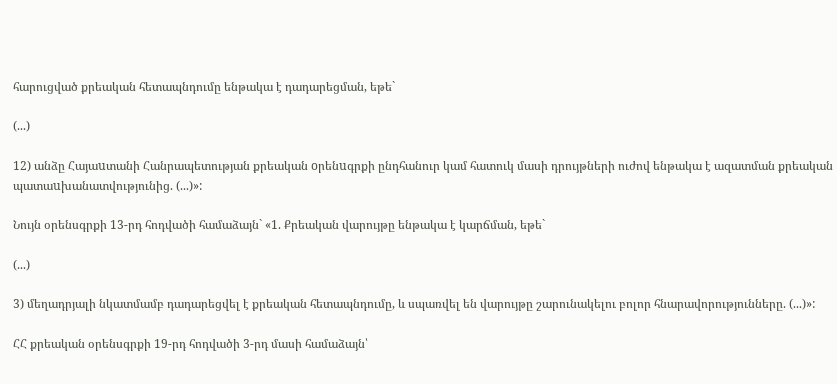հարուցված քրեական հետապնդումը ենթակա է դադարեցման, եթե`

(...)

12) անձը Հայաuտանի Հանրապետության քրեական oրենuգրքի ընդհանուր կամ հատուկ մասի դրույթների ուժով ենթակա է ազատման քրեական պատաuխանատվությունից. (...)»:

Նույն օրենսգրքի 13-րդ հոդվածի համաձայն` «1. Քրեական վարույթը ենթակա է կարճման, եթե`

(...)

3) մեղադրյալի նկատմամբ դադարեցվել է քրեական հետապնդումը, և սպառվել են վարույթը շարունակելու բոլոր հնարավորությունները. (...)»:

ՀՀ քրեական օրենսգրքի 19-րդ հոդվածի 3-րդ մասի համաձայն՝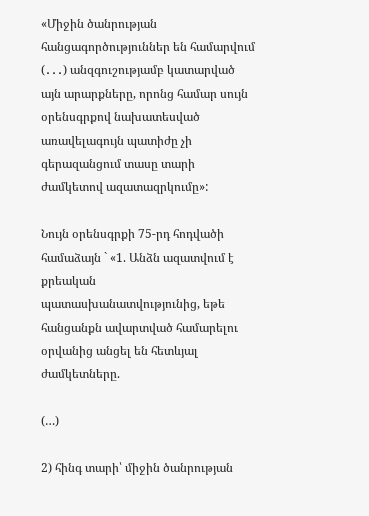«Միջին ծանրության հանցագործություններ են համարվում (․․․) անզգուշությամբ կատարված այն արարքները, որոնց համար սույն օրենսգրքով նախատեսված առավելագույն պատիժը չի գերազանցում տասը տարի ժամկետով ազատազրկումը»:

Նույն օրենսգրքի 75-րդ հոդվածի համաձայն ` «1. Անձն ազատվում է քրեական պատասխանատվությունից, եթե հանցանքն ավարտված համարելու օրվանից անցել են հետևյալ ժամկետները.

(…)

2) հինգ տարի՝ միջին ծանրության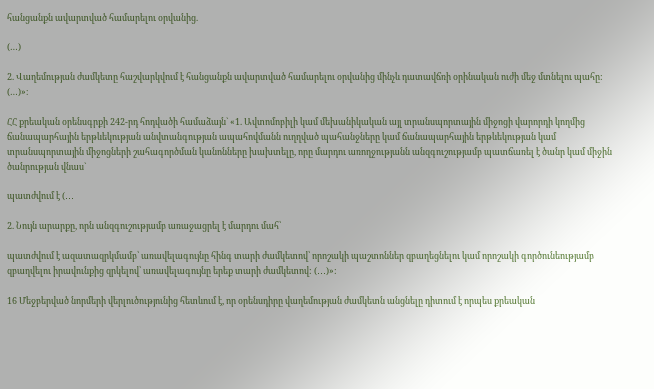հանցանքն ավարտված համարելու օրվանից.

(…)

2. Վաղեմության ժամկետը հաշվարկվում է հանցանքն ավարտված համարելու օրվանից մինչև դատավճռի օրինական ուժի մեջ մտնելու պահը: (…)»։

ՀՀ քրեական օրենսգրքի 242-րդ հոդվածի համաձայն` «1. Ավտոմոբիլի կամ մեխանիկական այլ տրանսպորտային միջոցի վարորդի կողմից ճանապարհային երթևեկության անվտանգության ապահովմանն ուղղված պահանջները կամ ճանապարհային երթևեկության կամ տրանսպորտային միջոցների շահագործման կանոնները խախտելը, որը մարդու առողջությանն անզգուշությամբ պատճառել է ծանր կամ միջին ծանրության վնաս`

պատժվում է (․․․

2. Նույն արարքը, որն անզգուշությամբ առաջացրել է մարդու մահ՝

պատժվում է ազատազրկմամբ՝ առավելագույնը հինգ տարի ժամկետով՝ որոշակի պաշտոններ զբաղեցնելու կամ որոշակի գործունեությամբ զբաղվելու իրավունքից զրկելով՝ առավելագույնը երեք տարի ժամկետով: (․․․)»:

16 Մեջբերված նորմերի վերլուծությունից հետևում է, որ օրենսդիրը վաղեմության ժամկետն անցնելը դիտում է որպես քրեական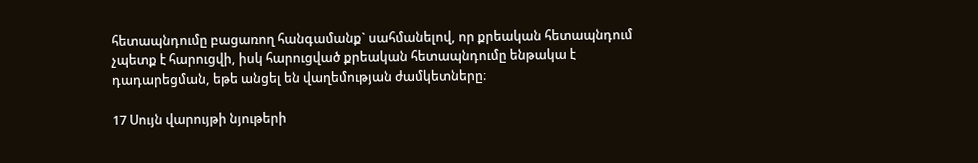հետապնդումը բացառող հանգամանք` սահմանելով, որ քրեական հետապնդում չպետք է հարուցվի, իսկ հարուցված քրեական հետապնդումը ենթակա է դադարեցման, եթե անցել են վաղեմության ժամկետները։

17 Սույն վարույթի նյութերի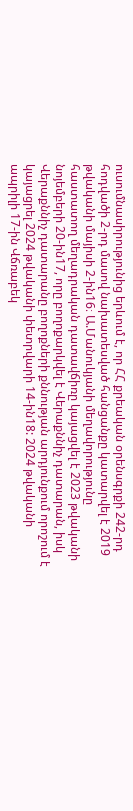ուսումնասիրությունից երևում է, որ ՀՀ քրեական օրենսգրքի 242-րդ հոդվածի 2-րդ մասով նախատեսված հանցանքը կատարվել է 2019 թվականի մայիսի 2-ին16։ Ա.Մանուկյանի մեղավորությունը հաստատող մեղադրական դատավճիռը կայացվել է 2023 թվականի նոյեմբերի 20-ին17, որը բողոքարկվել է Վերաքննիչ դատարան, իսկ Վերաքննիչ դատարանը բողոքների քննության արդյունքում որոշում է կայացրել 2024 թվականի փետրվարի 14-ին18: 2024 թվականի ապրիլի 17-ին Վճռաբեկ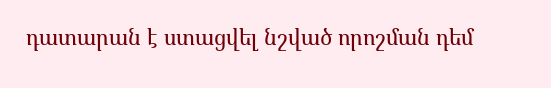դատարան է ստացվել նշված որոշման դեմ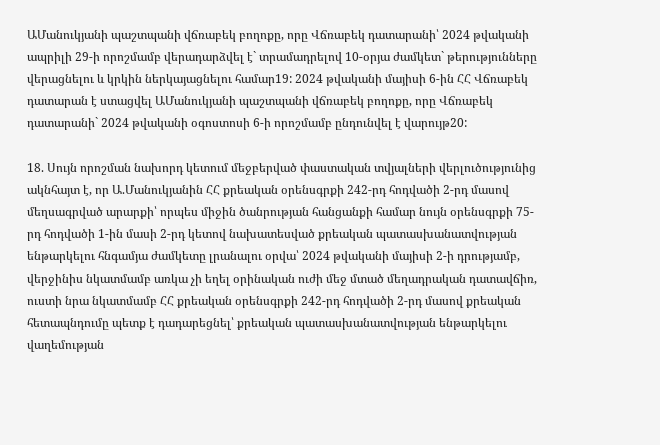ԱՄանուկյանի պաշտպանի վճռաբեկ բողոքը, որը Վճռաբեկ դատարանի՝ 2024 թվականի ապրիլի 29-ի որոշմամբ վերադարձվել է` տրամադրելով 10-օրյա ժամկետ` թերությունները վերացնելու և կրկին ներկայացնելու համար19: 2024 թվականի մայիսի 6-ին ՀՀ Վճռաբեկ դատարան է ստացվել ԱՄանուկյանի պաշտպանի վճռաբեկ բողոքը, որը Վճռաբեկ դատարանի` 2024 թվականի օգոստոսի 6-ի որոշմամբ ընդունվել է վարույթ20:

18. Սույն որոշման նախորդ կետում մեջբերված փաստական տվյալների վերլուծությունից ակնհայտ է, որ Ա.Մանուկյանին ՀՀ քրեական օրենսգրքի 242-րդ հոդվածի 2-րդ մասով մեղսագրված արարքի՝ որպես միջին ծանրության հանցանքի համար նույն օրենսգրքի 75-րդ հոդվածի 1-ին մասի 2-րդ կետով նախատեսված քրեական պատասխանատվության ենթարկելու հնգամյա ժամկետը լրանալու օրվա՝ 2024 թվականի մայիսի 2-ի դրությամբ, վերջինիս նկատմամբ առկա չի եղել օրինական ուժի մեջ մտած մեղադրական դատավճիռ, ուստի նրա նկատմամբ ՀՀ քրեական օրենսգրքի 242-րդ հոդվածի 2-րդ մասով քրեական հետապնդումը պետք է դադարեցնել՝ քրեական պատասխանատվության ենթարկելու վաղեմության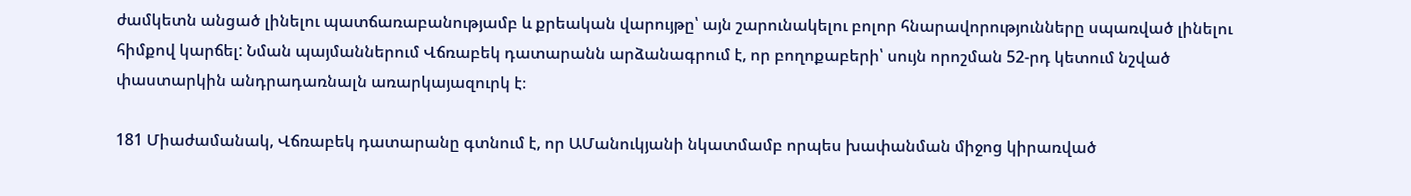ժամկետն անցած լինելու պատճառաբանությամբ և քրեական վարույթը՝ այն շարունակելու բոլոր հնարավորությունները սպառված լինելու հիմքով կարճել: Նման պայմաններում Վճռաբեկ դատարանն արձանագրում է, որ բողոքաբերի՝ սույն որոշման 52-րդ կետում նշված փաստարկին անդրադառնալն առարկայազուրկ է։

181 Միաժամանակ, Վճռաբեկ դատարանը գտնում է, որ ԱՄանուկյանի նկատմամբ որպես խափանման միջոց կիրառված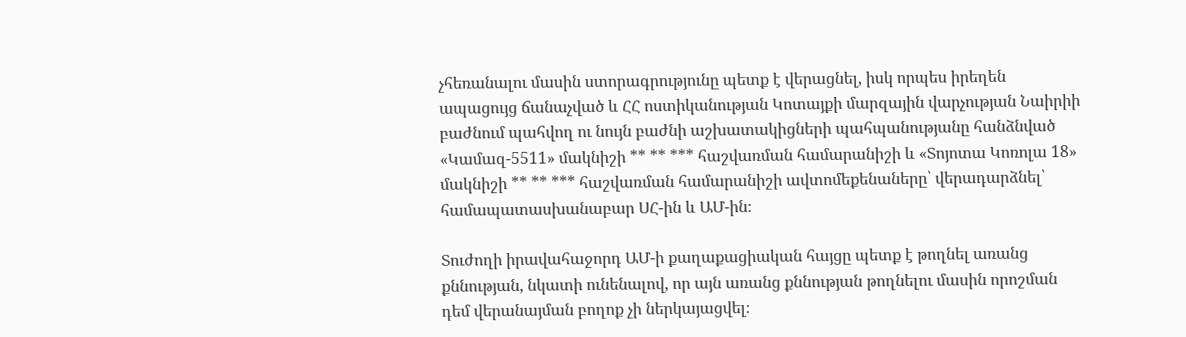չհեռանալու մասին ստորագրությունը պետք է վերացնել, իսկ որպես իրեղեն ապացույց ճանաչված և ՀՀ ոստիկանության Կոտայքի մարզային վարչության Նաիրիի բաժնում պահվող ու նույն բաժնի աշխատակիցների պահպանությանը հանձնված «Կամազ-5511» մակնիշի ** ** *** հաշվառման համարանիշի և «Տոյոտա Կոռոլա 18» մակնիշի ** ** *** հաշվառման համարանիշի ավտոմեքենաները՝ վերադարձնել՝ համապատասխանաբար ՍՀ-ին և ԱՄ-ին։

Տուժողի իրավահաջորդ ԱՄ-ի քաղաքացիական հայցը պետք է թողնել առանց քննության, նկատի ունենալով, որ այն առանց քննության թողնելու մասին որոշման դեմ վերանայման բողոք չի ներկայացվել։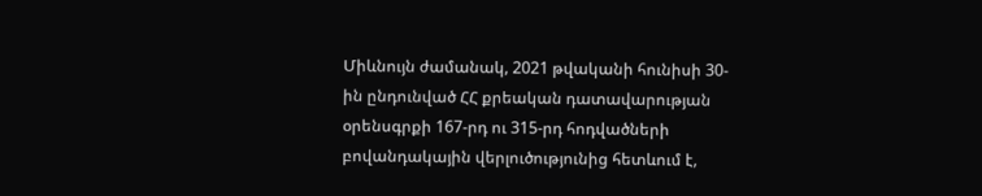Միևնույն ժամանակ, 2021 թվականի հունիսի 30-ին ընդունված ՀՀ քրեական դատավարության օրենսգրքի 167-րդ ու 315-րդ հոդվածների բովանդակային վերլուծությունից հետևում է,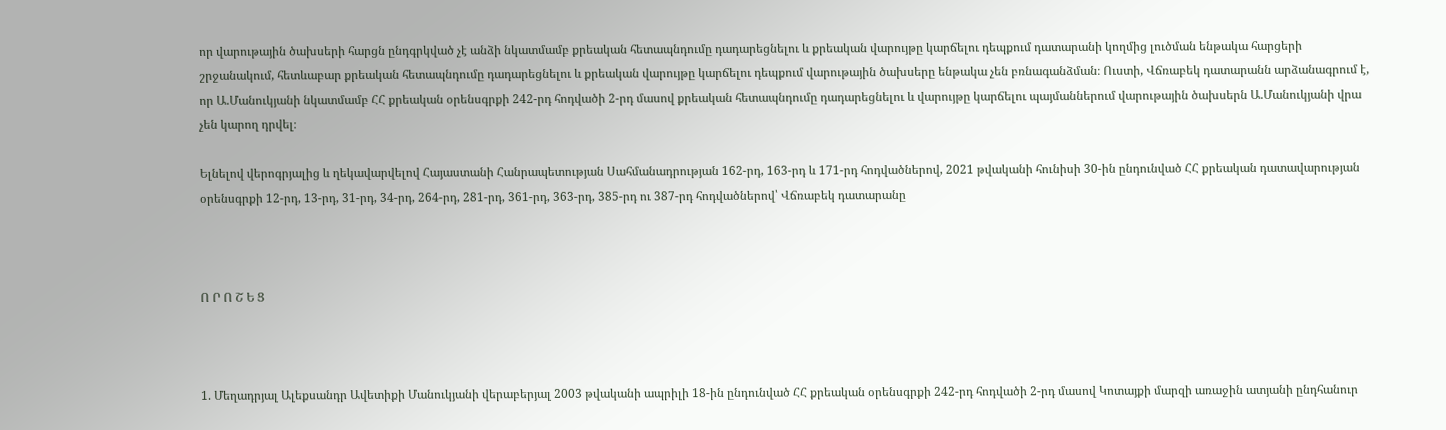որ վարութային ծախսերի հարցն ընդգրկված չէ անձի նկատմամբ քրեական հետապնդումը դադարեցնելու և քրեական վարույթը կարճելու դեպքում դատարանի կողմից լուծման ենթակա հարցերի շրջանակում, հետևաբար քրեական հետապնդումը դադարեցնելու և քրեական վարույթը կարճելու դեպքում վարութային ծախսերը ենթակա չեն բռնագանձման։ Ուստի, Վճռաբեկ դատարանն արձանագրում է, որ Ա.Մանուկյանի նկատմամբ ՀՀ քրեական օրենսգրքի 242-րդ հոդվածի 2-րդ մասով քրեական հետապնդումը դադարեցնելու և վարույթը կարճելու պայմաններում վարութային ծախսերն Ա.Մանուկյանի վրա չեն կարող դրվել։

Ելնելով վերոգրյալից և ղեկավարվելով Հայաստանի Հանրապետության Սահմանադրության 162-րդ, 163-րդ և 171-րդ հոդվածներով, 2021 թվականի հունիսի 30-ին ընդունված ՀՀ քրեական դատավարության օրենսգրքի 12-րդ, 13-րդ, 31-րդ, 34-րդ, 264-րդ, 281-րդ, 361-րդ, 363-րդ, 385-րդ ու 387-րդ հոդվածներով՝ Վճռաբեկ դատարանը



Ո Ր Ո Շ Ե Ց



1. Մեղադրյալ Ալեքսանդր Ավետիքի Մանուկյանի վերաբերյալ 2003 թվականի ապրիլի 18-ին ընդունված ՀՀ քրեական օրենսգրքի 242-րդ հոդվածի 2-րդ մասով Կոտայքի մարզի առաջին ատյանի ընդհանուր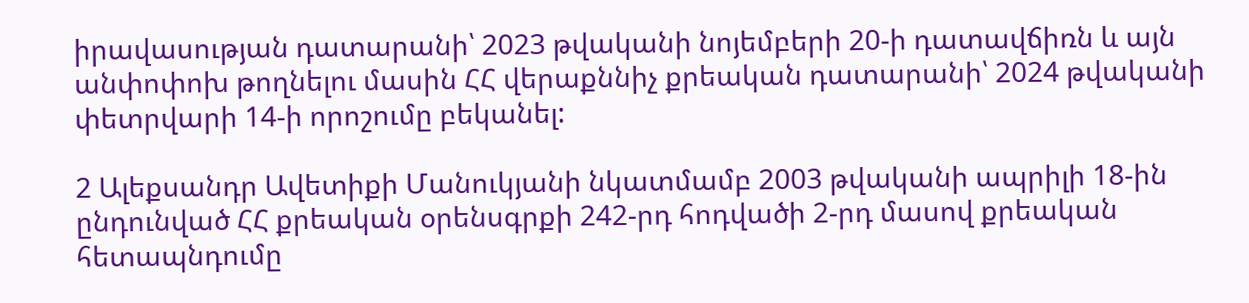իրավասության դատարանի՝ 2023 թվականի նոյեմբերի 20-ի դատավճիռն և այն անփոփոխ թողնելու մասին ՀՀ վերաքննիչ քրեական դատարանի՝ 2024 թվականի փետրվարի 14-ի որոշումը բեկանել:

2 Ալեքսանդր Ավետիքի Մանուկյանի նկատմամբ 2003 թվականի ապրիլի 18-ին ընդունված ՀՀ քրեական օրենսգրքի 242-րդ հոդվածի 2-րդ մասով քրեական հետապնդումը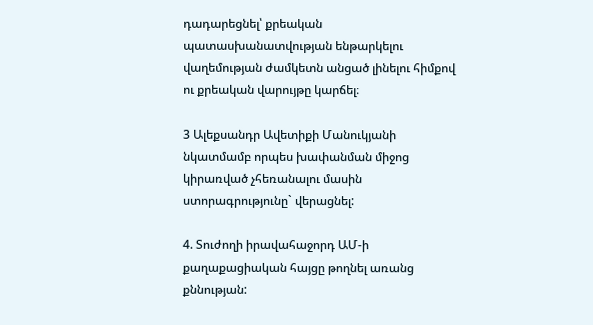դադարեցնել՝ քրեական պատասխանատվության ենթարկելու վաղեմության ժամկետն անցած լինելու հիմքով ու քրեական վարույթը կարճել։

3 Ալեքսանդր Ավետիքի Մանուկյանի նկատմամբ որպես խափանման միջոց կիրառված չհեռանալու մասին ստորագրությունը` վերացնել:

4. Տուժողի իրավահաջորդ ԱՄ-ի քաղաքացիական հայցը թողնել առանց քննության: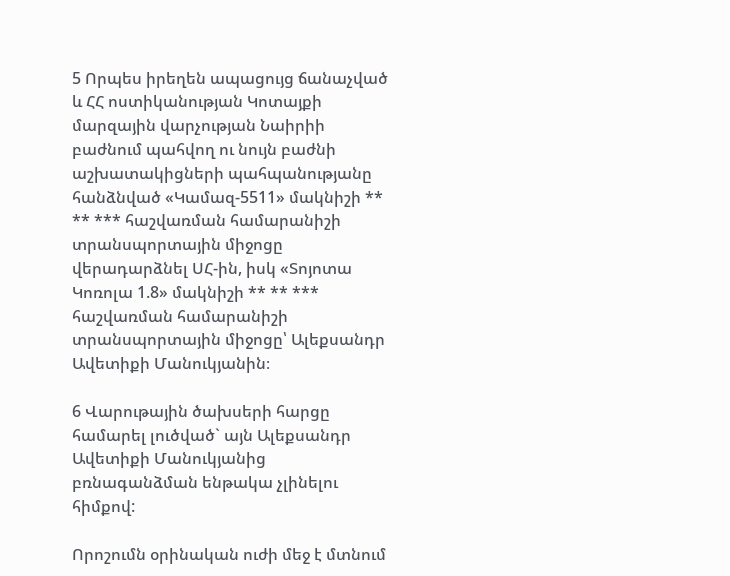5 Որպես իրեղեն ապացույց ճանաչված և ՀՀ ոստիկանության Կոտայքի մարզային վարչության Նաիրիի բաժնում պահվող ու նույն բաժնի աշխատակիցների պահպանությանը հանձնված «Կամազ-5511» մակնիշի ** ** *** հաշվառման համարանիշի տրանսպորտային միջոցը վերադարձնել ՍՀ-ին, իսկ «Տոյոտա Կոռոլա 1.8» մակնիշի ** ** *** հաշվառման համարանիշի տրանսպորտային միջոցը՝ Ալեքսանդր Ավետիքի Մանուկյանին։

6 Վարութային ծախսերի հարցը համարել լուծված` այն Ալեքսանդր Ավետիքի Մանուկյանից բռնագանձման ենթակա չլինելու հիմքով:

Որոշումն օրինական ուժի մեջ է մտնում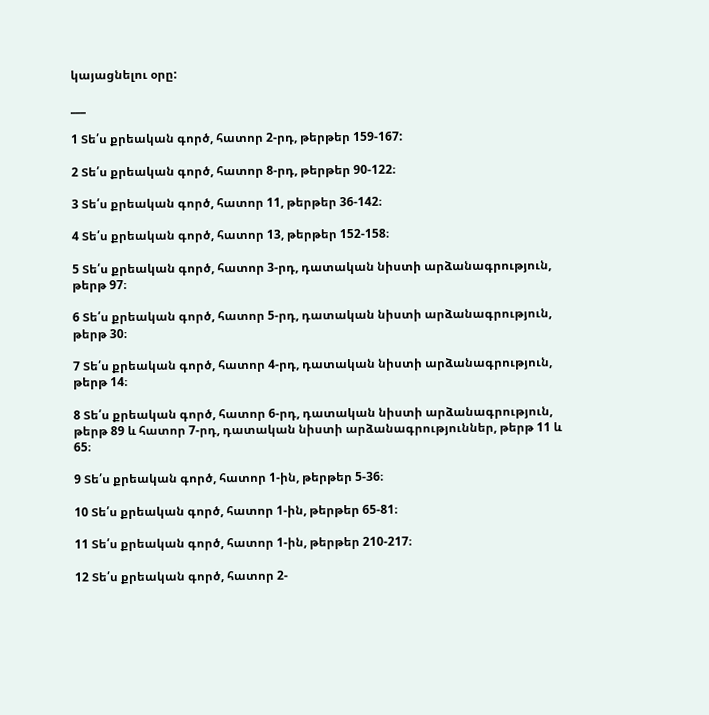կայացնելու օրը:

___

1 Տե՛ս քրեական գործ, հատոր 2-րդ, թերթեր 159-167:

2 Տե՛ս քրեական գործ, հատոր 8-րդ, թերթեր 90-122։

3 Տե՛ս քրեական գործ, հատոր 11, թերթեր 36-142։

4 Տե՛ս քրեական գործ, հատոր 13, թերթեր 152-158։

5 Տե՛ս քրեական գործ, հատոր 3-րդ, դատական նիստի արձանագրություն, թերթ 97։

6 Տե՛ս քրեական գործ, հատոր 5-րդ, դատական նիստի արձանագրություն, թերթ 30։

7 Տե՛ս քրեական գործ, հատոր 4-րդ, դատական նիստի արձանագրություն, թերթ 14։

8 Տե՛ս քրեական գործ, հատոր 6-րդ, դատական նիստի արձանագրություն, թերթ 89 և հատոր 7-րդ, դատական նիստի արձանագրություններ, թերթ 11 և 65։

9 Տե՛ս քրեական գործ, հատոր 1-ին, թերթեր 5-36։

10 Տե՛ս քրեական գործ, հատոր 1-ին, թերթեր 65-81։

11 Տե՛ս քրեական գործ, հատոր 1-ին, թերթեր 210-217։

12 Տե՛ս քրեական գործ, հատոր 2-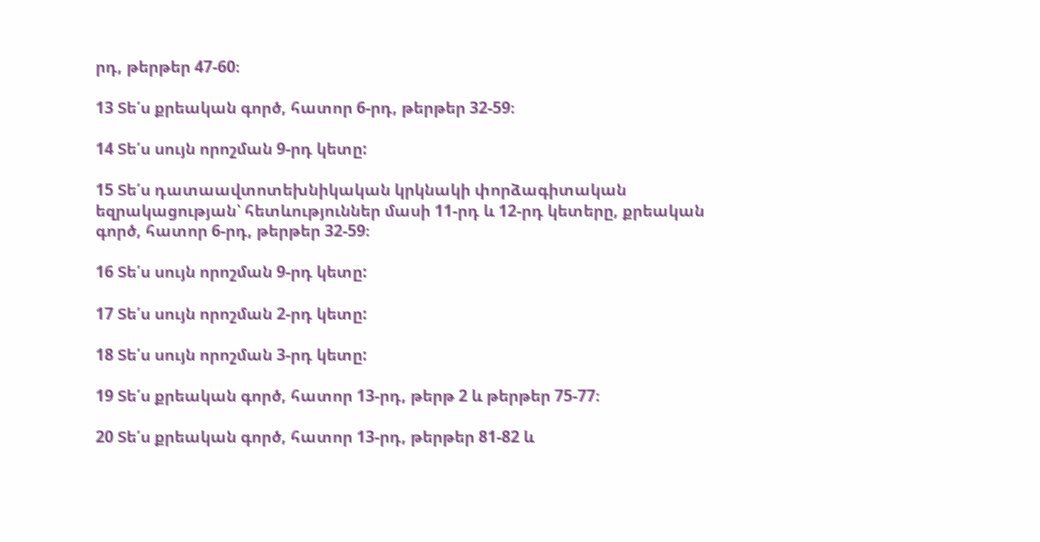րդ, թերթեր 47-60։

13 Տե՛ս քրեական գործ, հատոր 6-րդ, թերթեր 32-59։

14 Տե՛ս սույն որոշման 9-րդ կետը:

15 Տե՛ս դատաավտոտեխնիկական կրկնակի փորձագիտական եզրակացության՝ հետևություններ մասի 11-րդ և 12-րդ կետերը, քրեական գործ, հատոր 6-րդ, թերթեր 32-59։

16 Տե՛ս սույն որոշման 9-րդ կետը:

17 Տե՛ս սույն որոշման 2-րդ կետը:

18 Տե՛ս սույն որոշման 3-րդ կետը:

19 Տե՛ս քրեական գործ, հատոր 13-րդ, թերթ 2 և թերթեր 75-77։

20 Տե՛ս քրեական գործ, հատոր 13-րդ, թերթեր 81-82 և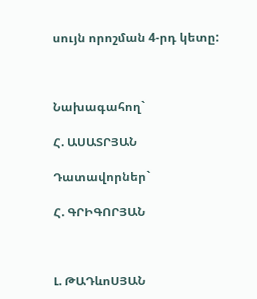սույն որոշման 4-րդ կետը:



Նախագահող`

Հ. ԱՍԱՏՐՅԱՆ

Դատավորներ`

Հ. ԳՐԻԳՈՐՅԱՆ



Լ. ԹԱԴևոՍՅԱՆ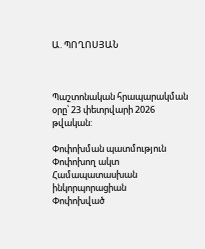Ա. ՊՈՂՈՍՅԱՆ



Պաշտոնական հրապարակման օրը՝ 23 փետրվարի 2026 թվական:

Փոփոխման պատմություն
Փոփոխող ակտ Համապատասխան ինկորպորացիան
Փոփոխված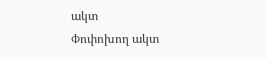ակտ
Փոփոխող ակտ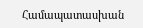Համապատասխան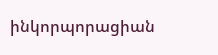ինկորպորացիան